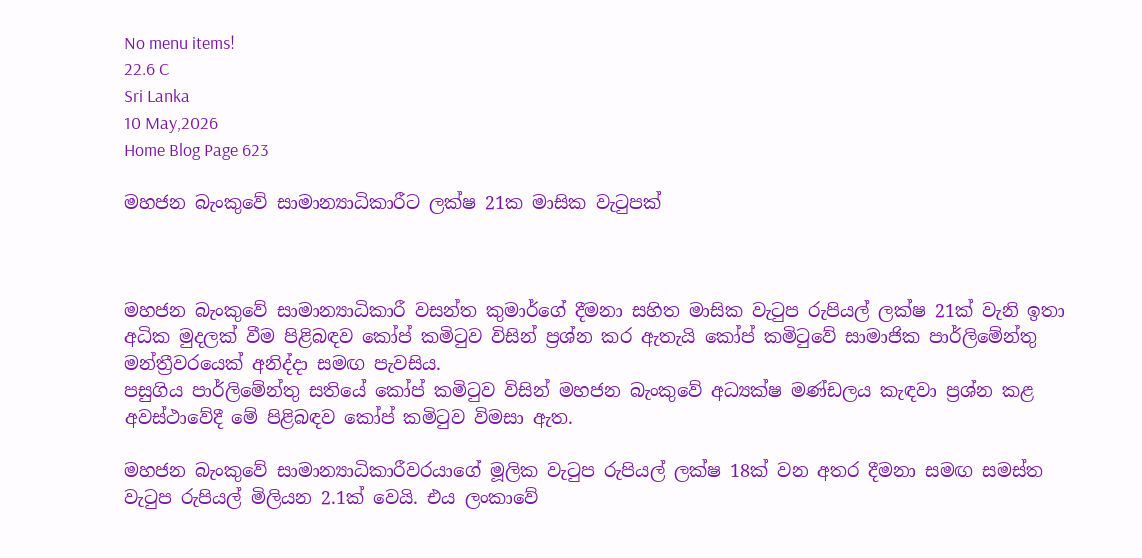No menu items!
22.6 C
Sri Lanka
10 May,2026
Home Blog Page 623

මහජන බැංකුවේ සාමාන්‍යාධිකාරීට ලක්ෂ 21ක මාසික වැටුපක්



මහජන බැංකුවේ සාමාන්‍යාධිකාරී වසන්ත කුමාර්ගේ දීමනා සහිත මාසික වැටුප රුපියල් ලක්ෂ 21ක් වැනි ඉතා අධික මුදලක් වීම පිළිබඳව කෝප් කමිටුව විසින් ප්‍රශ්න කර ඇතැයි කෝප් කමිටුවේ සාමාජික පාර්ලිමේන්තු මන්ත්‍රීවරයෙක් අනිද්දා සමඟ පැවසිය.
පසුගිය පාර්ලිමේන්තු සතියේ කෝප් කමිටුව විසින් මහජන බැංකුවේ අධ්‍යක්ෂ මණ්ඩලය කැඳවා ප්‍රශ්න කළ අවස්ථාවේදී මේ පිළිබඳව කෝප් කමිටුව විමසා ඇත.

මහජන බැංකුවේ සාමාන්‍යාධිකාරීවරයාගේ මූලික වැටුප රුපියල් ලක්ෂ 18ක් වන අතර දීමනා සමඟ සමස්ත වැටුප රුපියල් මිලියන 2.1ක් වෙයි. එය ලංකාවේ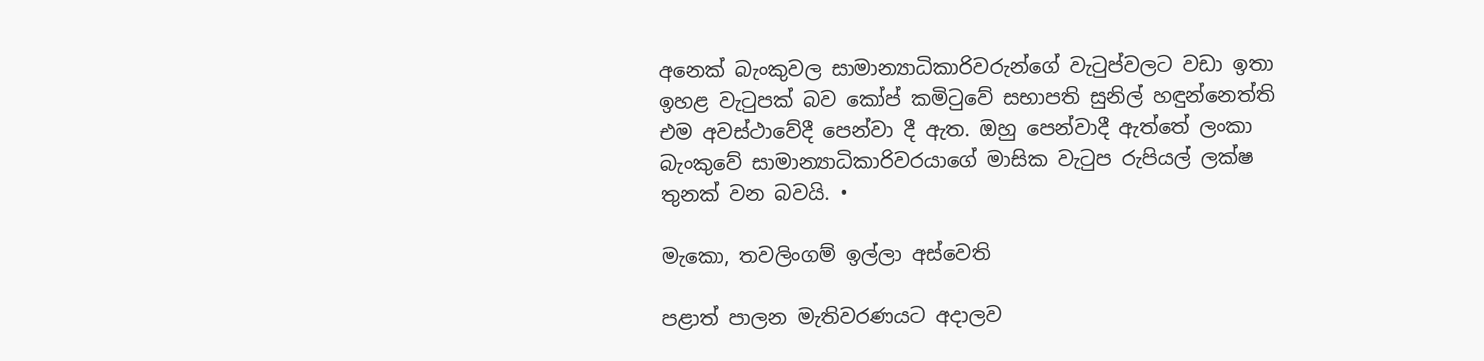අනෙක් බැංකුවල සාමාන්‍යාධිකාරිවරුන්ගේ වැටුප්වලට වඩා ඉතා ඉහළ වැටුපක් බව කෝප් කමිටුවේ සභාපති සුනිල් හඳුන්නෙත්ති එම අවස්ථාවේදී පෙන්වා දී ඇත. ඔහු පෙන්වාදී ඇත්තේ ලංකා බැංකුවේ සාමාන්‍යාධිකාරිවරයාගේ මාසික වැටුප රුපියල් ලක්ෂ තුනක් වන බවයි. •

මැකො, තවලිංගම් ඉල්ලා අස්වෙති

පළාත් පාලන මැතිවරණයට අදාලව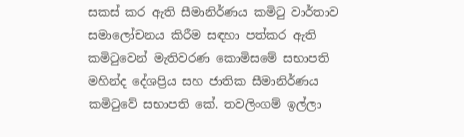සකස් කර ඇති සීමානිර්ණය කමිටු වාර්තාව සමාලෝචනය කිරීම සඳහා පත්කර ඇති කමිටුවෙන් මැතිවරණ කොමිසමේ සභාපති මහින්ද දේශප්‍රිය සහ ජාතික සීමානිර්ණය කමිටුවේ සභාපති කේ. තවලිංගම් ඉල්ලා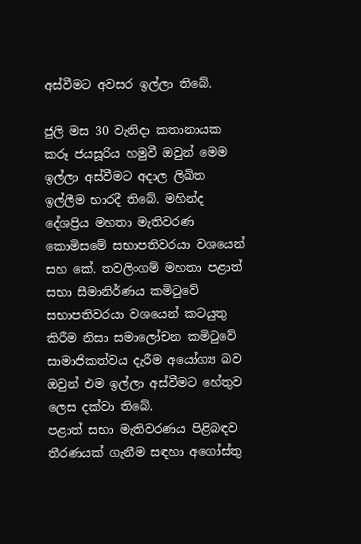අස්වීමට අවසර ඉල්ලා තිබේ.

ජුලි මස 30 වැනිදා කතානායක කරූ ජයසූරිය හමුවී ඔවුන් මෙම ඉල්ලා අස්වීමට අදාල ලිඛිත ඉල්ලීම භාරදී තිබේ. මහින්ද දේශප්‍රිය මහතා මැතිවරණ කොමිසමේ සභාපතිවරයා වශයෙන් සහ කේ. තවලිංගම් මහතා පළාත් සභා සීමානිර්ණය කමිටුවේ සභාපතිවරයා වශයෙන් කටයුතු කිරීම නිසා සමාලෝචන කමිටුවේ සාමාජිකත්වය දැරීම අයෝග්‍ය බව ඔවුන් එම ඉල්ලා අස්වීමට හේතුව ලෙස දක්වා තිබේ.
පළාත් සභා මැතිවරණය පිළිබඳව තීරණයක් ගැනීම සඳහා අගෝස්තු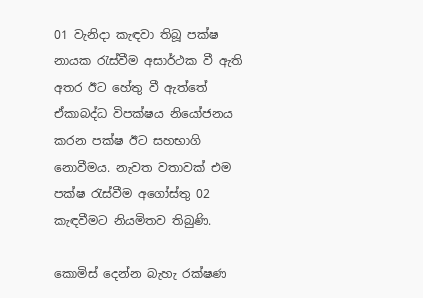01 වැනිදා කැඳවා තිබූ පක්ෂ නායක රැස්වීම අසාර්ථක වී ඇති අතර ඊට හේතු වී ඇත්තේ ඒකාබද්ධ විපක්ෂය නියෝජනය කරන පක්ෂ ඊට සහභාගි නොවීමය. නැවත වතාවක් එම පක්ෂ රැස්වීම අගෝස්තු 02 කැඳවීමට නියමිතව තිබුණි.

කොමිස් දෙන්න බැහැ රක්ෂණ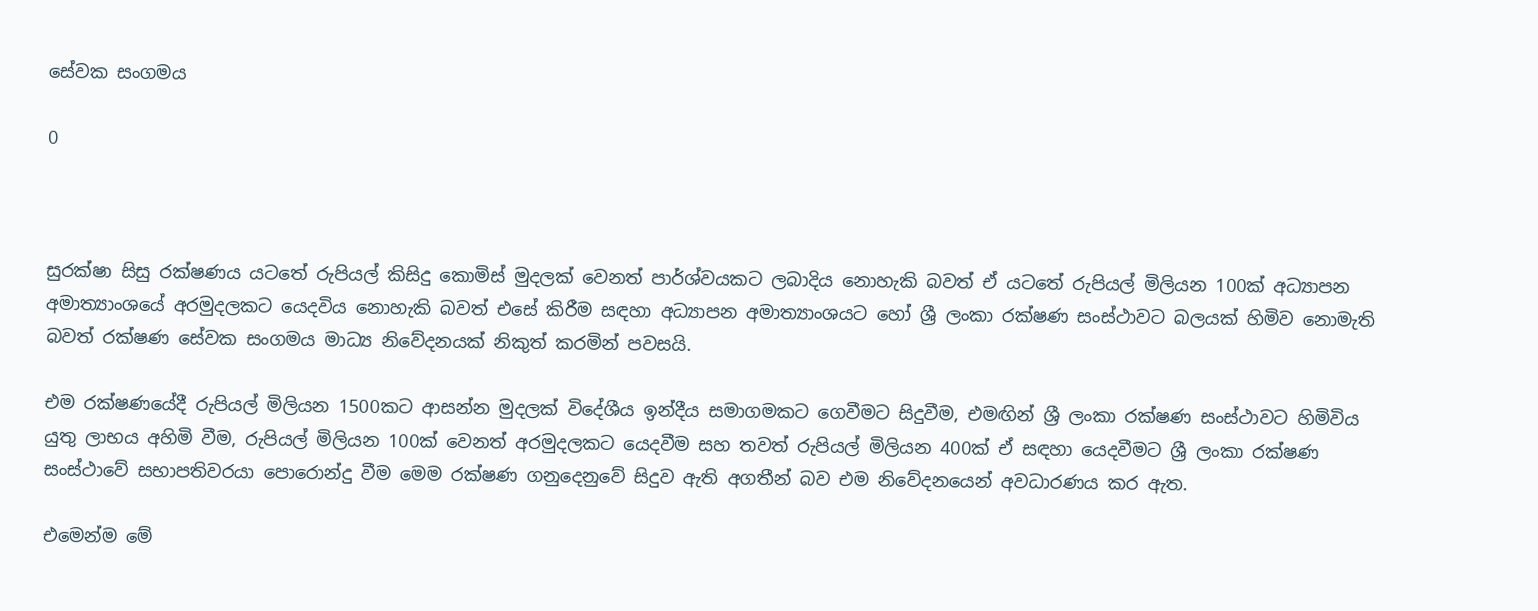සේවක සංගමය

0



සුරක්ෂා සිසු රක්ෂණය යටතේ රුපියල් කිසිදු කොමිස් මුදලක් වෙනත් පාර්ශ්වයකට ලබාදිය නොහැකි බවත් ඒ යටතේ රුපියල් මිලියන 100ක් අධ්‍යාපන අමාත්‍යාංශයේ අරමුදලකට යෙදවිය නොහැකි බවත් එසේ කිරීම සඳහා අධ්‍යාපන අමාත්‍යාංශයට හෝ ශ්‍රී ලංකා රක්ෂණ සංස්ථාවට බලයක් හිමිව නොමැති බවත් රක්ෂණ සේවක සංගමය මාධ්‍ය නිවේදනයක් නිකුත් කරමින් පවසයි.

එම රක්ෂණයේදී රුපියල් මිලියන 1500කට ආසන්න මුදලක් විදේශීය ඉන්දීය සමාගමකට ගෙවීමට සිදුවීම, එමඟින් ශ්‍රී ලංකා රක්ෂණ සංස්ථාවට හිමිවිය යුතු ලාභය අහිමි වීම, රුපියල් මිලියන 100ක් වෙනත් අරමුදලකට යෙදවීම සහ තවත් රුපියල් මිලියන 400ක් ඒ සඳහා යෙදවීමට ශ්‍රී ලංකා රක්ෂණ සංස්ථාවේ සභාපතිවරයා පොරොන්දු වීම මෙම රක්ෂණ ගනුදෙනුවේ සිදුව ඇති අගතීන් බව එම නිවේදනයෙන් අවධාරණය කර ඇත.

එමෙන්ම මේ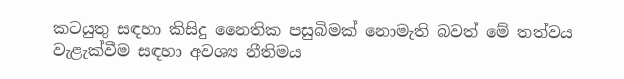කටයුතු සඳහා කිසිදු නෛතික පසුබිමක් නොමැති බවත් මේ තත්වය වැළැක්වීම සඳහා අවශ්‍ය නීතිමය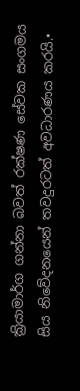ක්‍රියාමාර්ග ගන්නා බවත් රක්ෂණ සේවක සංගමය සිය නිවේදනයෙන් තවදුරටත් අවධාරණය කරයි.•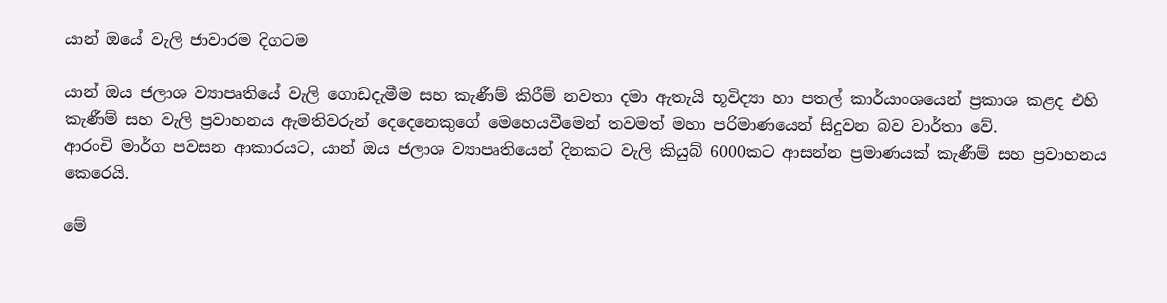යාන් ඔයේ වැලි ජාවාරම දිගටම

යාන් ඔය ජලාශ ව්‍යාපෘතියේ වැලි ගොඩදැමීම සහ කැණීම් කිරීම් නවතා දමා ඇතැයි භූවිද්‍යා හා පතල් කාර්යාංශයෙන් ප්‍රකාශ කළද එහි කැණීම් සහ වැලි ප්‍රවාහනය ඇමතිවරුන් දෙදෙනෙකුගේ මෙහෙයවීමෙන් තවමත් මහා පරිමාණයෙන් සිදුවන බව වාර්තා වේ.
ආරංචි මාර්ග පවසන ආකාරයට, යාන් ඔය ජලාශ ව්‍යාපෘතියෙන් දිනකට වැලි කියුබ් 6000කට ආසන්න ප්‍රමාණයක් කැණීම් සහ ප්‍රවාහනය කෙරෙයි.

මේ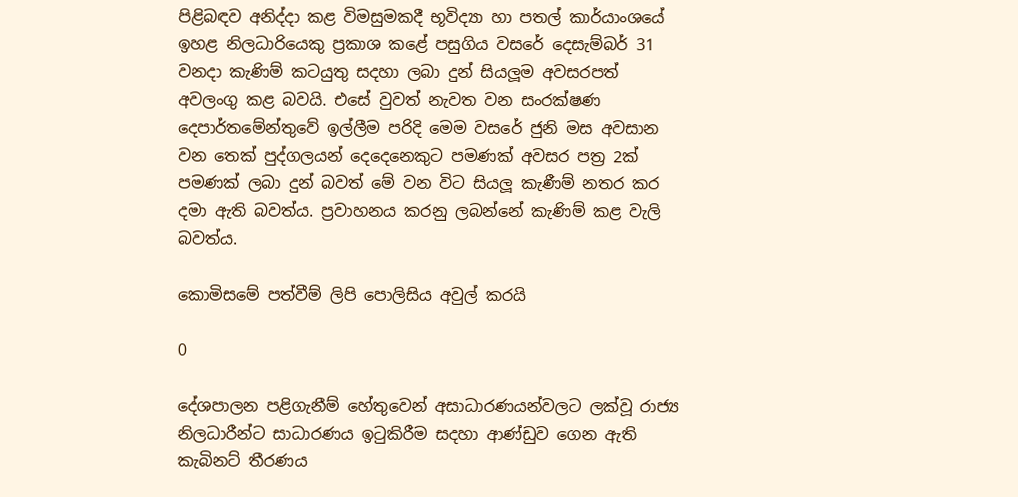පිළිබඳව අනිද්දා කළ විමසුමකදී භූවිද්‍යා හා පතල් කාර්යාංශයේ ඉහළ නිලධාරියෙකු ප්‍රකාශ කළේ පසුගිය වසරේ දෙසැම්බර් 31 වනදා කැණිම් කටයුතු සදහා ලබා දුන් සියලූම අවසරපත් අවලංගු කළ බවයි. එසේ වුවත් නැවත වන සංරක්ෂණ දෙපාර්තමේන්තුවේ ඉල්ලීම පරිදි මෙම වසරේ ජුනි මස අවසාන වන තෙක් පුද්ගලයන් දෙදෙනෙකුට පමණක් අවසර පත්‍ර 2ක් පමණක් ලබා දුන් බවත් මේ වන විට සියලූ කැණීම් නතර කර දමා ඇති බවත්ය. ප්‍රවාහනය කරනු ලබන්නේ කැණිම් කළ වැලි බවත්ය.

කොමිසමේ පත්වීම් ලිපි පොලිසිය අවුල් කරයි

0

දේශපාලන පළිගැනීම් හේතුවෙන් අසාධාරණයන්වලට ලක්වූ රාජ්‍ය නිලධාරීන්ට සාධාරණය ඉටුකිරීම සදහා ආණ්ඩුව ගෙන ඇති කැබිනට් තීරණය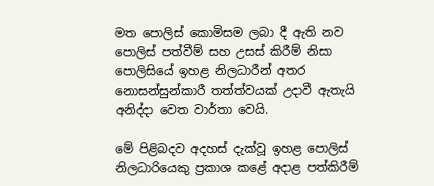මත පොලිස් කොමිසම ලබා දී ඇති නව පොලිස් පත්වීම් සහ උසස් කිරීම් නිසා පොලිසියේ ඉහළ නිලධාරීන් අතර නොසන්සුන්කාරී තත්ත්වයක් උදාවී ඇතැයි අනිද්දා වෙත වාර්තා වෙයි.

මේ පිළිබදව අදහස් දැක්වූ ඉහළ පොලිස් නිලධාරියෙකු ප්‍රකාශ කළේ අදාළ පත්කිරීම්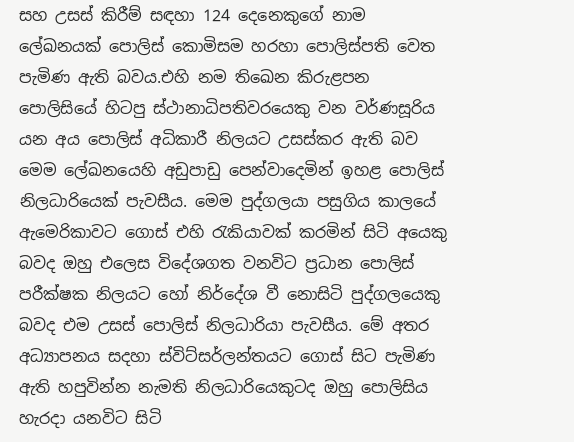සහ උසස් කිරීම් සඳහා 124 දෙනෙකුගේ නාම ලේඛනයක් පොලිස් කොමිසම හරහා පොලිස්පති වෙත පැමිණ ඇති බවය.එහි නම තිඛෙන කිරුළපන පොලිසියේ හිටපු ස්ථානාධිපතිවරයෙකු වන වර්ණසූරිය යන අය පොලිස් අධිකාරී නිලයට උසස්කර ඇති බව මෙම ලේඛනයෙහි අඩුපාඩු පෙන්වාදෙමින් ඉහළ පොලිස් නිලධාරියෙක් පැවසීය. මෙම පුද්ගලයා පසුගිය කාලයේ ඇමෙරිකාවට ගොස් එහි රැකියාවක් කරමින් සිටි අයෙකු බවද ඔහු එලෙස විදේශගත වනවිට ප්‍රධාන පොලිස් පරීක්ෂක නිලයට හෝ නිර්දේශ වී නොසිටි පුද්ගලයෙකු බවද එම උසස් පොලිස් නිලධාරියා පැවසීය. මේ අතර අධ්‍යාපනය සදහා ස්විට්සර්ලන්තයට ගොස් සිට පැමිණ ඇති හපුවින්න නැමති නිලධාරියෙකුටද ඔහු පොලිසිය හැරදා යනවිට සිටි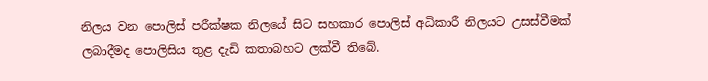නිලය වන පොලිස් පරීක්ෂක නිලයේ සිට සහකාර පොලිස් අධිකාරී නිලයට උසස්වීමක් ලබාදීමද පොලිසිය තුළ දැඩි කතාබහට ලක්වී තිබේ.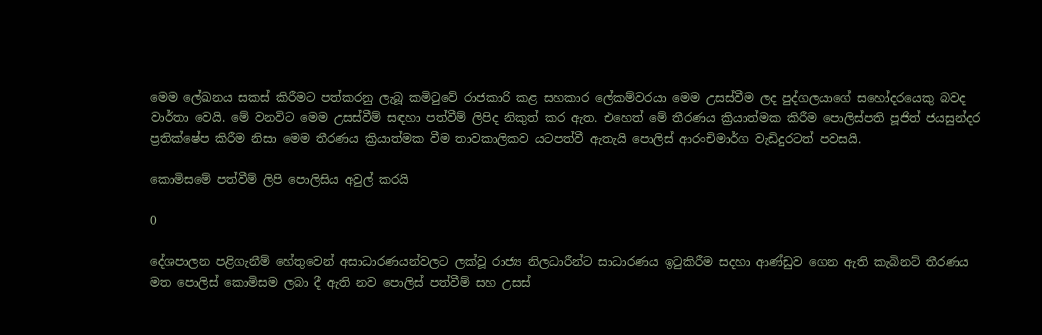මෙම ලේඛනය සකස් කිරීමට පත්කරනු ලැබූ කමිටුවේ රාජකාරි කළ සහකාර ලේකම්වරයා මෙම උසස්වීම ලද පුද්ගලයාගේ සහෝදරයෙකු බවද වාර්තා වෙයි. මේ වනවිට මෙම උසස්වීම් සඳහා පත්වීම් ලිපිද නිකුත් කර ඇත. එහෙත් මේ තීරණය ක්‍රියාත්මක කිරීම පොලිස්පති පූජිත් ජයසුන්දර ප්‍රතික්ෂේප කිරීම නිසා මෙම තීරණය ක්‍රියාත්මක වීම තාවකාලිකව යටපත්වී ඇතැයි පොලිස් ආරංචිමාර්ග වැඩිදුරටත් පවසයි.

කොමිසමේ පත්වීම් ලිපි පොලිසිය අවුල් කරයි

0

දේශපාලන පළිගැනීම් හේතුවෙන් අසාධාරණයන්වලට ලක්වූ රාජ්‍ය නිලධාරීන්ට සාධාරණය ඉටුකිරීම සදහා ආණ්ඩුව ගෙන ඇති කැබිනට් තීරණය මත පොලිස් කොමිසම ලබා දී ඇති නව පොලිස් පත්වීම් සහ උසස්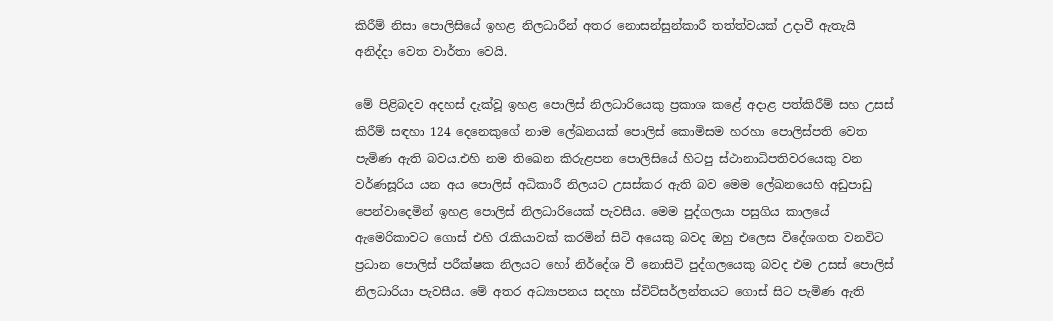කිරීම් නිසා පොලිසියේ ඉහළ නිලධාරීන් අතර නොසන්සුන්කාරී තත්ත්වයක් උදාවී ඇතැයි අනිද්දා වෙත වාර්තා වෙයි.

මේ පිළිබදව අදහස් දැක්වූ ඉහළ පොලිස් නිලධාරියෙකු ප්‍රකාශ කළේ අදාළ පත්කිරීම් සහ උසස් කිරීම් සඳහා 124 දෙනෙකුගේ නාම ලේඛනයක් පොලිස් කොමිසම හරහා පොලිස්පති වෙත පැමිණ ඇති බවය.එහි නම තිඛෙන කිරුළපන පොලිසියේ හිටපු ස්ථානාධිපතිවරයෙකු වන වර්ණසූරිය යන අය පොලිස් අධිකාරී නිලයට උසස්කර ඇති බව මෙම ලේඛනයෙහි අඩුපාඩු පෙන්වාදෙමින් ඉහළ පොලිස් නිලධාරියෙක් පැවසීය. මෙම පුද්ගලයා පසුගිය කාලයේ ඇමෙරිකාවට ගොස් එහි රැකියාවක් කරමින් සිටි අයෙකු බවද ඔහු එලෙස විදේශගත වනවිට ප්‍රධාන පොලිස් පරීක්ෂක නිලයට හෝ නිර්දේශ වී නොසිටි පුද්ගලයෙකු බවද එම උසස් පොලිස් නිලධාරියා පැවසීය. මේ අතර අධ්‍යාපනය සදහා ස්විට්සර්ලන්තයට ගොස් සිට පැමිණ ඇති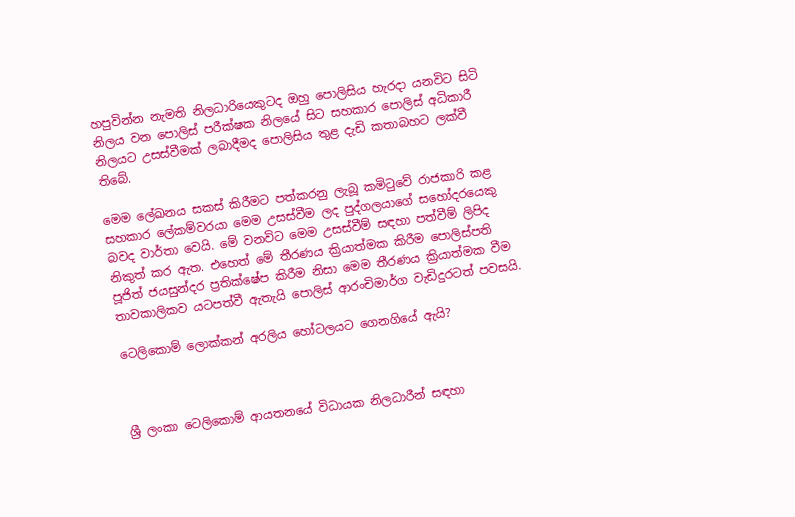හපුවින්න නැමති නිලධාරියෙකුටද ඔහු පොලිසිය හැරදා යනවිට සිටි නිලය වන පොලිස් පරීක්ෂක නිලයේ සිට සහකාර පොලිස් අධිකාරී නිලයට උසස්වීමක් ලබාදීමද පොලිසිය තුළ දැඩි කතාබහට ලක්වී තිබේ.

මෙම ලේඛනය සකස් කිරීමට පත්කරනු ලැබූ කමිටුවේ රාජකාරි කළ සහකාර ලේකම්වරයා මෙම උසස්වීම ලද පුද්ගලයාගේ සහෝදරයෙකු බවද වාර්තා වෙයි. මේ වනවිට මෙම උසස්වීම් සඳහා පත්වීම් ලිපිද නිකුත් කර ඇත. එහෙත් මේ තීරණය ක්‍රියාත්මක කිරීම පොලිස්පති පූජිත් ජයසුන්දර ප්‍රතික්ෂේප කිරීම නිසා මෙම තීරණය ක්‍රියාත්මක වීම තාවකාලිකව යටපත්වී ඇතැයි පොලිස් ආරංචිමාර්ග වැඩිදුරටත් පවසයි.

ටෙලිකොම් ලොක්කන් අරලිය හෝටලයට ගෙනගියේ ඇයි?



ශ්‍රී ලංකා ටෙලිකොම් ආයතනයේ විධායක නිලධාරීන් සඳහා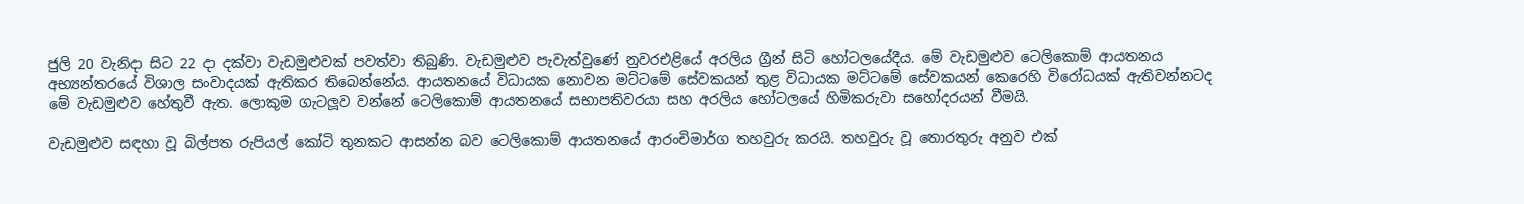ජුලි 20 වැනිදා සිට 22 දා දක්වා වැඩමුළුවක් පවත්වා තිබුණි. වැඩමුළුව පැවැත්වුණේ නුවරඑළියේ අරලිය ග්‍රීන් සිටි හෝටලයේදීය. මේ වැඩමුළුව ටෙලිකොම් ආයතනය අභ්‍යන්තරයේ විශාල සංවාදයක් ඇතිකර තිබෙන්නේය. ආයතනයේ විධායක නොවන මට්ටමේ සේවකයන් තුළ විධායක මට්ටමේ සේවකයන් කෙරෙහි විරෝධයක් ඇතිවන්නටද මේ වැඩමුළුව හේතුවී ඇත. ලොකුම ගැටලූ‍ව වන්නේ ටෙලිකොම් ආයතනයේ සභාපතිවරයා සහ අරලිය හෝටලයේ හිමිකරුවා සහෝදරයන් වීමයි.

වැඩමුළුව සඳහා වූ බිල්පත රුපියල් කෝටි තුනකට ආසන්න බව ටෙලිකොම් ආයතනයේ ආරංචිමාර්ග තහවුරු කරයි. තහවුරු වූ තොරතුරු අනුව එක්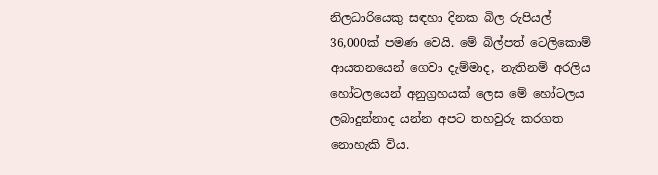නිලධාරියෙකු සඳහා දිනක බිල රුපියල් 36,000ක් පමණ වෙයි. මේ බිල්පත් ටෙලිකොම් ආයතනයෙන් ගෙවා දැම්මාද, නැතිනම් අරලිය හෝටලයෙන් අනුග්‍රහයක් ලෙස මේ හෝටලය ලබාදුන්නාද යන්න අපට තහවුරු කරගත නොහැකි විය.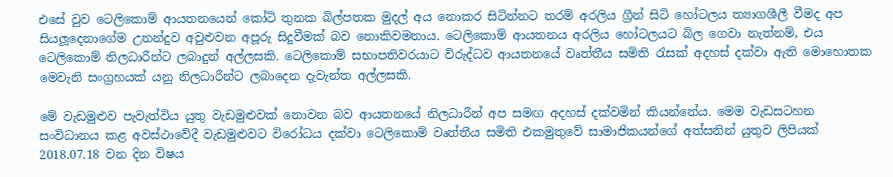එසේ වුව ටෙලිකොම් ආයතනයෙන් කෝටි තුනක බිල්පතක මුදල් අය නොකර සිටින්නට තරම් අරලිය ග්‍රීන් සිටි හෝටලය ත්‍යාගශීලී වීමද අප සියලූදෙනාගේම උනන්දුව අවුළුවන අපූරු සිදුවීමක් බව නොකිවමනාය. ටෙලිකොම් ආයතනය අරලිය හෝටලයට බිල ගෙවා නැත්නම්, එය ටෙලිකොම් නිලධාරීන්ට ලබාදුන් අල්ලසකි. ටෙලිකොම් සභාපතිවරයාට විරුද්ධව ආයතනයේ වෘත්තීය සමිති රැසක් අදහස් දක්වා ඇති මොහොතක මෙවැනි සංග්‍රහයක් යනු නිලධාරීන්ට ලබාදෙන දැවැන්ත අල්ලසකි.

මේ වැඩමුළුව පැවැත්විය යුතු වැඩමුළුවක් නොවන බව ආයතනයේ නිලධාරීන් අප සමඟ අදහස් දක්වමින් කියන්නේය. මෙම වැඩසටහන සංවිධානය කළ අවස්ථාවේදී වැඩමුළුවට විරෝධය දක්වා ටෙලිකොම් වෘත්තීය සමිති එකමුතුවේ සාමාජිකයන්ගේ අත්සනින් යුතුව ලිපියක් 2018.07.18 වන දින විෂය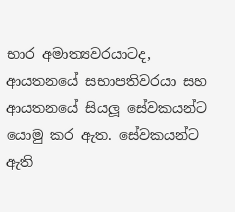භාර අමාත්‍යවරයාටද, ආයතනයේ සභාපතිවරයා සහ ආයතනයේ සියලූ සේවකයන්ට යොමු කර ඇත. සේවකයන්ට ඇති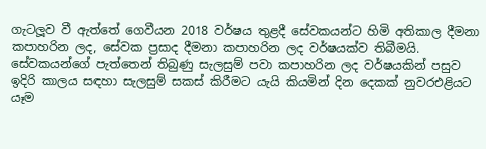ගැටලූ‍ව වී ඇත්තේ ගෙවීයන 2018 වර්ෂය තුළදී සේවකයන්ට හිමි අතිකාල දීමනා කපාහරින ලද, සේවක ප්‍රසාද දීමනා කපාහරින ලද වර්ෂයක්ව තිබීමයි. සේවකයන්ගේ පැත්තෙන් තිබුණු සැලසුම් පවා කපාහරින ලද වර්ෂයකින් පසුව ඉදිරි කාලය සඳහා සැලසුම් සකස් කිරීමට යැයි කියමින් දින දෙකක් නුවරඑළියට යෑම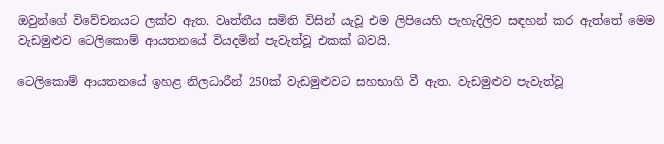ඔවුන්ගේ විවේචනයට ලක්ව ඇත. වෘත්තීය සමිති විසින් යැවූ එම ලිපියෙහි පැහැදිලිව සඳහන් කර ඇත්තේ මෙම වැඩමුළුව ටෙලිකොම් ආයතනයේ වියදමින් පැවැත්වූ එකක් බවයි.

ටෙලිකොම් ආයතනයේ ඉහළ නිලධාරීන් 250ක් වැඩමුළුවට සහභාගි වී ඇත. වැඩමුළුව පැවැත්වූ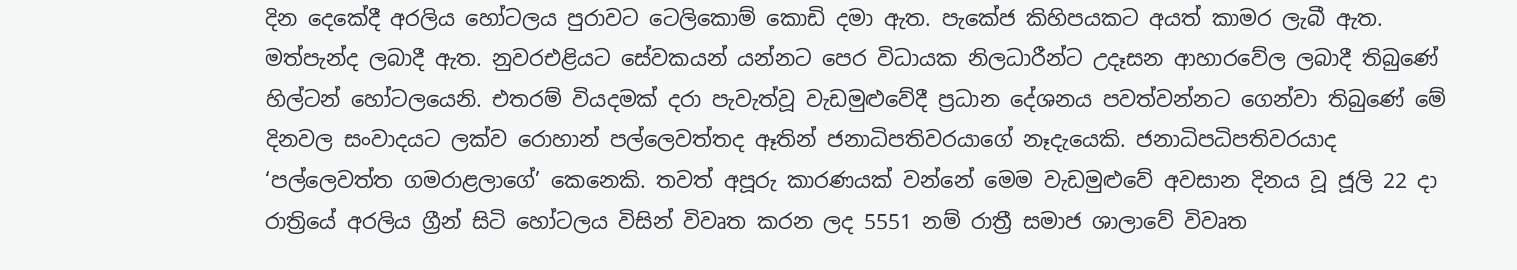දින දෙකේදී අරලිය හෝටලය පුරාවට ටෙලිකොම් කොඩි දමා ඇත. පැකේජ කිහිපයකට අයත් කාමර ලැබී ඇත. මත්පැන්ද ලබාදී ඇත. නුවරඑළියට සේවකයන් යන්නට පෙර විධායක නිලධාරීන්ට උදෑසන ආහාරවේල ලබාදී තිබුණේ හිල්ටන් හෝටලයෙනි. එතරම් වියදමක් දරා පැවැත්වූ වැඩමුළුවේදී ප්‍රධාන දේශනය පවත්වන්නට ගෙන්වා තිබුණේ මේ දිනවල සංවාදයට ලක්ව රොහාන් පල්ලෙවත්තද ඈතින් ජනාධිපතිවරයාගේ නෑදැයෙකි. ජනාධිපධිපතිවරයාද ‘පල්ලෙවත්ත ගමරාළලාගේ’ කෙනෙකි. තවත් අපූරු කාරණයක් වන්නේ මෙම වැඩමුළුවේ අවසාන දිනය වූ ජූලි 22 දා රාත්‍රියේ අරලිය ග්‍රීන් සිටි හෝටලය විසින් විවෘත කරන ලද 5551 නම් රාත්‍රී සමාජ ශාලාවේ විවෘත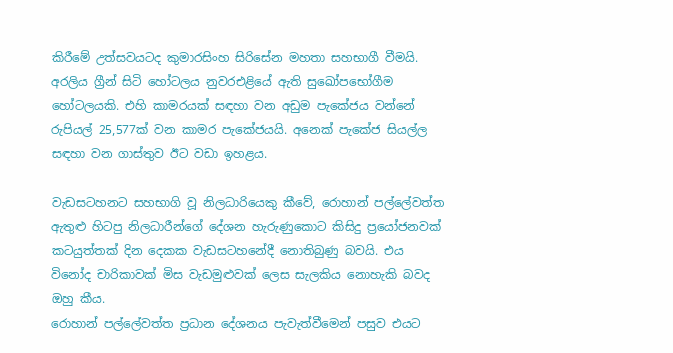කිරීමේ උත්සවයටද කුමාරසිංහ සිරිසේන මහතා සහභාගී වීමයි. අරලිය ග්‍රීන් සිටි හෝටලය නුවරඑළියේ ඇති සුඛෝපභෝගීම හෝටලයකි. එහි කාමරයක් සඳහා වන අඩුම පැකේජය වන්නේ රුපියල් 25,577ක් වන කාමර පැකේජයයි. අනෙක් පැකේජ සියල්ල සඳහා වන ගාස්තුව ඊට වඩා ඉහළය.

වැඩසටහනට සහභාගි වූ නිලධාරියෙකු කීවේ, රොහාන් පල්ලේවත්ත ඇතුළු‍ හිටපු නිලධාරීන්ගේ දේශන හැරුණුකොට කිසිදු ප්‍රයෝජනවක් කටයුත්තක් දින දෙකක වැඩසටහනේදී නොතිබුණු බවයි. එය විනෝද චාරිකාවක් මිස වැඩමුළුවක් ලෙස සැලකිය නොහැකි බවද ඔහු කීය.
රොහාන් පල්ලේවත්ත ප්‍රධාන දේශනය පැවැත්වීමෙන් පසුව එයට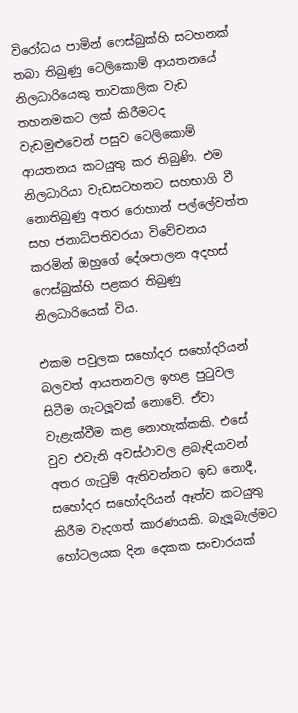විරෝධය පාමින් ෆෙස්බුක්හි සටහනක් තබා තිබුණු ටෙලිකොම් ආයතනයේ නිලධාරියෙකු තාවකාලික වැඩ තහනමකට ලක් කිරීමටද වැඩමුළුවෙන් පසුව ටෙලිකොම් ආයතනය කටයුතු කර තිබුණි. එම නිලධාරියා වැඩසටහනට සහභාගි වී නොතිබුණු අතර රොහාන් පල්ලේවත්ත සහ ජනාධිපතිවරයා විවේචනය කරමින් ඔහුගේ දේශපාලන අදහස් ෆෙස්බුක්හි පළකර තිබුණු නිලධාරියෙක් විය.

එකම පවුලක සහෝදර සහෝදරියන් බලවත් ආයතනවල ඉහළ පුටුවල සිටීම ගැටලූ‍වක් නොවේ. ඒවා වැළැක්වීම කළ නොහැක්කකි. එසේ වුව එවැනි අවස්ථාවල ළබැඳියාවන් අතර ගැටුම් ඇතිවන්නට ඉඩ නොදී, සහෝදර සහෝදරියන් ඈත්ව කටයුතු කිරීම වැදගත් කාරණයකි. බැලූබැල්මට හෝටලයක දින දෙකක සංචාරයක්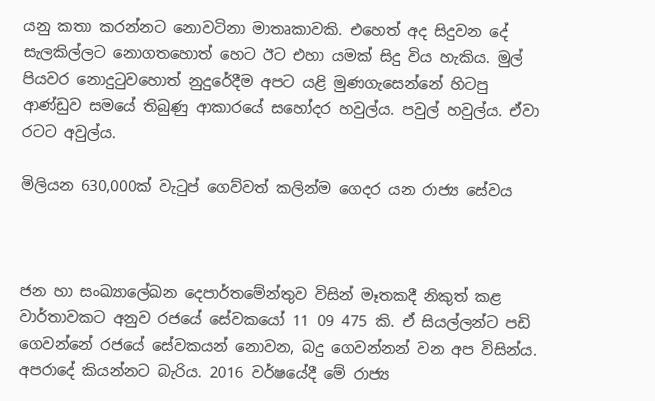යනු කතා කරන්නට නොවටිනා මාතෘකාවකි. එහෙත් අද සිදුවන දේ සැලකිල්ලට නොගතහොත් හෙට ඊට එහා යමක් සිදු විය හැකිය. මුල් පියවර නොදුටුවහොත් නුදුරේදීම අපට යළි මුණගැසෙන්නේ හිටපු ආණ්ඩුව සමයේ තිබුණු ආකාරයේ සහෝදර හවුල්ය. පවුල් හවුල්ය. ඒවා රටට අවුල්ය.

මිලියන 630,000ක් වැටුප් ගෙව්වත් කලින්ම ගෙදර යන රාජ්‍ය සේවය



ජන හා සංඛ්‍යාලේඛන දෙපාර්තමේන්තුව විසින් මෑතකදී නිකුත් කළ වාර්තාවකට අනුව රජයේ සේවකයෝ 11 09 475 කි. ඒ සියල්ලන්ට පඩි ගෙවන්නේ රජයේ සේවකයන් නොවන, බදු ගෙවන්නන් වන අප විසින්ය. අපරාදේ කියන්නට බැරිය. 2016 වර්ෂයේදී මේ රාජ්‍ය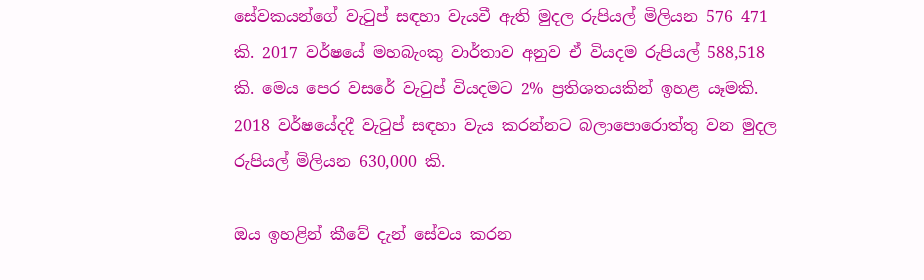සේවකයන්ගේ වැටුප් සඳහා වැයවී ඇති මුදල රුපියල් මිලියන 576 471 කි. 2017 වර්ෂයේ මහබැංකු වාර්තාව අනුව ඒ වියදම රුපියල් 588,518 කි. මෙය පෙර වසරේ වැටුප් වියදමට 2% ප්‍රතිශතයකින් ඉහළ යෑමකි. 2018 වර්ෂයේදදී වැටුප් සඳහා වැය කරන්නට බලාපොරොත්තු වන මුදල රුපියල් මිලියන 630,000 කි.

ඔය ඉහළින් කීවේ දැන් සේවය කරන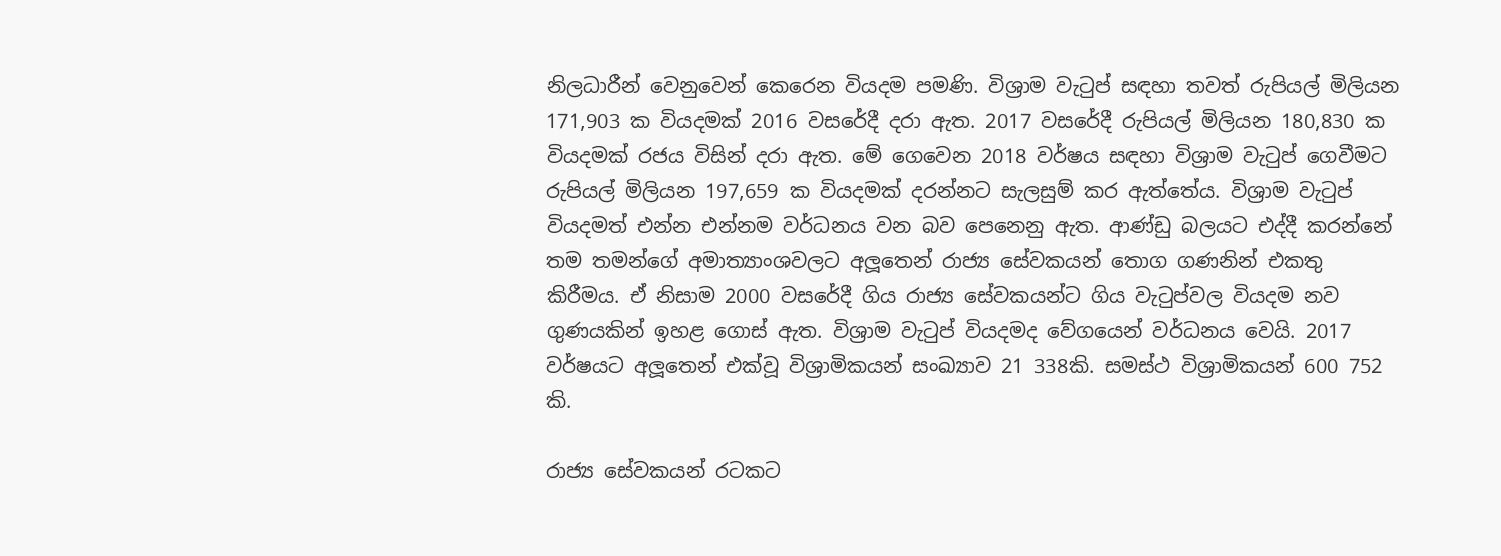නිලධාරීන් වෙනුවෙන් කෙරෙන වියදම පමණි. විශ්‍රාම වැටුප් සඳහා තවත් රුපියල් මිලියන 171,903 ක වියදමක් 2016 වසරේදී දරා ඇත. 2017 වසරේදී රුපියල් මිලියන 180,830 ක වියදමක් රජය විසින් දරා ඇත. මේ ගෙවෙන 2018 වර්ෂය සඳහා විශ්‍රාම වැටුප් ගෙවීමට රුපියල් මිලියන 197,659 ක වියදමක් දරන්නට සැලසුම් කර ඇත්තේය. විශ්‍රාම වැටුප් වියදමත් එන්න එන්නම වර්ධනය වන බව පෙනෙනු ඇත. ආණ්ඩු බලයට එද්දී කරන්නේ තම තමන්ගේ අමාත්‍යාංශවලට අලූ‍තෙන් රාජ්‍ය සේවකයන් තොග ගණනින් එකතු කිරීමය. ඒ නිසාම 2000 වසරේදී ගිය රාජ්‍ය සේවකයන්ට ගිය වැටුප්වල වියදම නව ගුණයකින් ඉහළ ගොස් ඇත. විශ්‍රාම වැටුප් වියදමද වේගයෙන් වර්ධනය වෙයි. 2017 වර්ෂයට අලූ‍තෙන් එක්වූ විශ්‍රාමිකයන් සංඛ්‍යාව 21 338කි. සමස්ථ විශ්‍රාමිකයන් 600 752 කි.

රාජ්‍ය සේවකයන් රටකට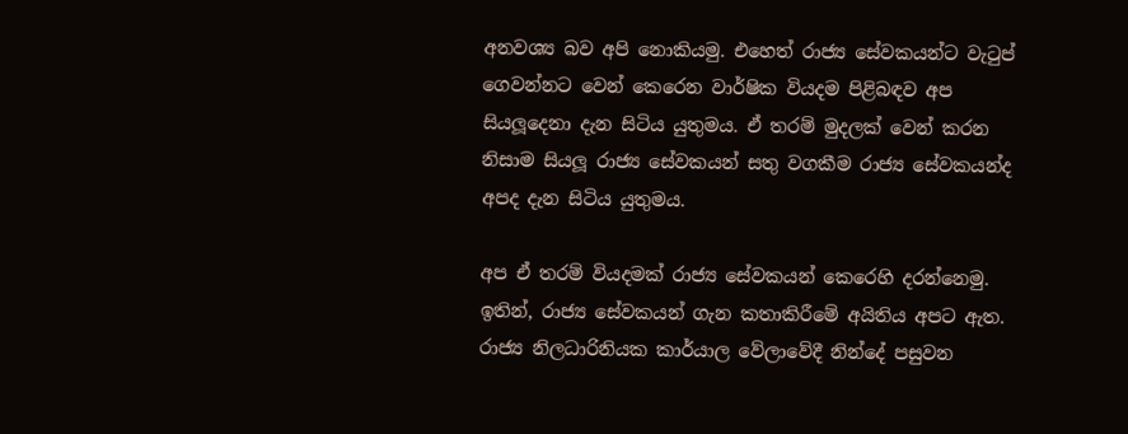අනවශ්‍ය බව අපි නොකියමු. එහෙත් රාජ්‍ය සේවකයන්ට වැටුප් ගෙවන්නට වෙන් කෙරෙන වාර්ෂික වියදම පිළිබඳව අප සියලූ‍දෙනා දැන සිටිය යුතුමය. ඒ තරම් මුදලක් වෙන් කරන නිසාම සියලූ රාජ්‍ය සේවකයන් සතු වගකීම රාජ්‍ය සේවකයන්ද අපද දැන සිටිය යුතුමය.

අප ඒ තරම් වියදමක් රාජ්‍ය සේවකයන් කෙරෙහි දරන්නෙමු. ඉතින්, රාජ්‍ය සේවකයන් ගැන කතාකිරීමේ අයිතිය අපට ඇත. රාජ්‍ය නිලධාරිනියක කාර්යාල වේලාවේදී නින්දේ පසුවන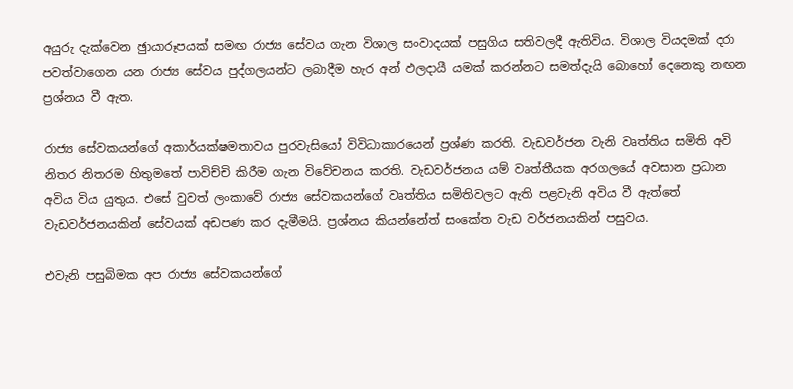අයුරු දැක්වෙන ඡුායාරූපයක් සමඟ රාජ්‍ය සේවය ගැන විශාල සංවාදයක් පසුගිය සතිවලදී ඇතිවිය. විශාල වියදමක් දරා පවත්වාගෙන යන රාජ්‍ය සේවය පුද්ගලයන්ට ලබාදීම හැර අන් ඵලදායී යමක් කරන්නට සමත්දැයි බොහෝ දෙනෙකු නඟන ප්‍රශ්නය වී ඇත.

රාජ්‍ය සේවකයන්ගේ අකාර්යක්ෂමතාවය පුරවැසියෝ විවිධාකාරයෙන් ප්‍රශ්ණ කරති. වැඩවර්ජන වැනි වෘත්තිය සමිති අවි නිතර නිතරම හිතුමතේ පාවිච්චි කිරීම ගැන විවේචනය කරති. වැඩවර්ජනය යම් වෘත්තීයක අරගලයේ අවසාන ප්‍රධාන අවිය විය යුතුය. එසේ වුවත් ලංකාවේ රාජ්‍ය සේවකයන්ගේ වෘත්තිය සමිතිවලට ඇති පළවැනි අවිය වී ඇත්තේ වැඩවර්ජනයකින් සේවයක් අඩපණ කර දැමීමයි. ප්‍රශ්නය කියන්නේත් සංකේත වැඩ වර්ජනයකින් පසුවය.

එවැනි පසුබිමක අප රාජ්‍ය සේවකයන්ගේ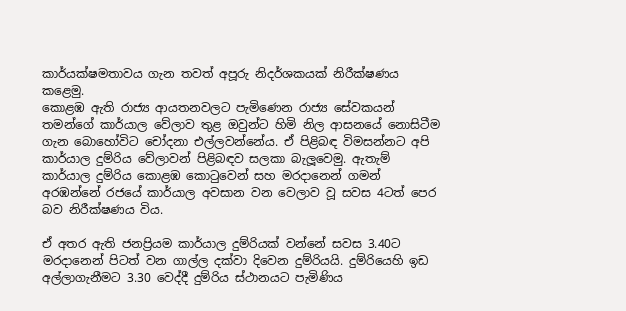කාර්යක්ෂමතාවය ගැන තවත් අපූරු නිදර්ශකයක් නිරීක්ෂණය කළෙමු.
කොළඹ ඇති රාජ්‍ය ආයතනවලට පැමිණෙන රාජ්‍ය සේවකයන් තමන්ගේ කාර්යාල වේලාව තුළ ඔවුන්ට හිමි නිල ආසනයේ නොසිටීම ගැන බොහෝවිට චෝදනා එල්ලවන්නේය. ඒ පිළිබඳ විමසන්නට අපි කාර්යාල දුම්රිය වේලාවන් පිළිබඳව සලකා බැලූ‍වෙමු. ඇතැම් කාර්යාල දුම්රිය කොළඹ කොටුවෙන් සහ මරදානෙන් ගමන් අරඹන්නේ රජයේ කාර්යාල අවසාන වන වෙලාව වූ සවස 4ටත් පෙර බව නිරීක්ෂණය විය.

ඒ අතර ඇති ජනප්‍රියම කාර්යාල දුම්රියක් වන්නේ සවස 3.40ට මරදානෙන් පිටත් වන ගාල්ල දක්වා දිවෙන දුම්රියයි. දුම්රියෙහි ඉඩ අල්ලාගැනීමට 3.30 වෙද්දී දුම්රිය ස්ථානයට පැමිණිය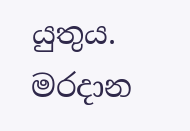යුතුය. මරදාන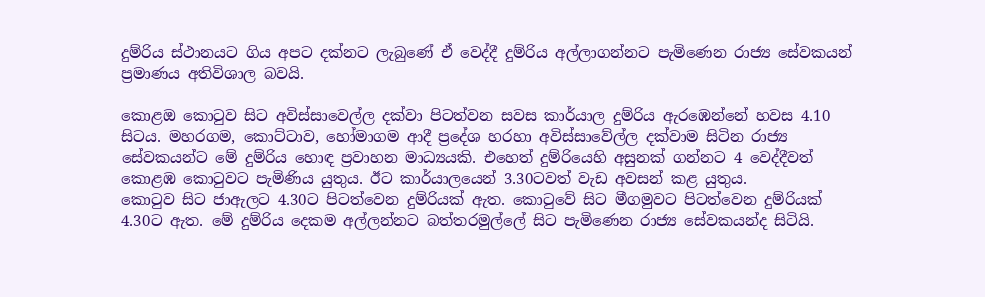දුම්රිය ස්ථානයට ගිය අපට දක්නට ලැබුණේ ඒ වෙද්දී දුම්රිය අල්ලාගන්නට පැමිණෙන රාජ්‍ය සේවකයන් ප්‍රමාණය අතිවිශාල බවයි.

කොළඔ කොටුව සිට අවිස්සාවෙල්ල දක්වා පිටත්වන සවස කාර්යාල දුම්රිය ඇරඹෙන්නේ හවස 4.10 සිටය. මහරගම, කොට්ටාව, හෝමාගම ආදී ප්‍රදේශ හරහා අවිස්සාවේල්ල දක්වාම සිටින රාජ්‍ය සේවකයන්ට මේ දුම්රිය හොඳ ප්‍රවාහන මාධ්‍යයකි. එහෙත් දුම්රියෙහි අසුනක් ගන්නට 4 වෙද්දීවත් කොළඹ කොටුවට පැමිණිය යුතුය. ඊට කාර්යාලයෙන් 3.30ටවත් වැඩ අවසන් කළ යුතුය.
කොටුව සිට ජාඇලට 4.30ට පිටත්වෙන දුම්රියක් ඇත. කොටුවේ සිට මීගමුවට පිටත්වෙන දුම්රියක් 4.30ට ඇත. මේ දුම්රිය දෙකම අල්ලන්නට බත්තරමුල්ලේ සිට පැමිණෙන රාජ්‍ය සේවකයන්ද සිටියි.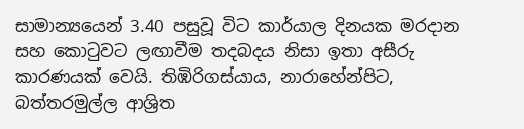සාමාන්‍යයෙන් 3.40 පසුවූ විට කාර්යාල දිනයක මරදාන සහ කොටුවට ලඟාවීම තදබදය නිසා ඉතා අසීරු කාරණයක් වෙයි. තිඹිරිගස්යාය, නාරාහේන්පිට, බත්තරමුල්ල ආශ්‍රිත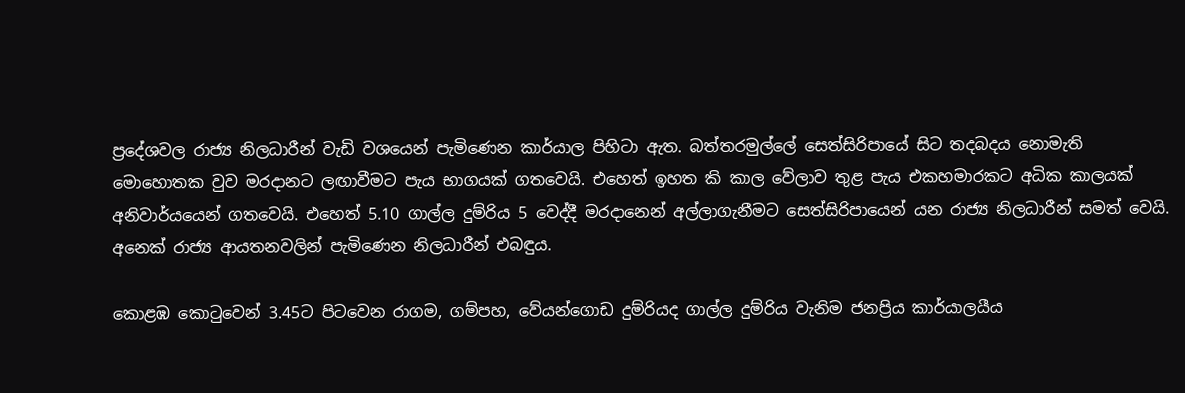ප්‍රදේශවල රාජ්‍ය නිලධාරීන් වැඩි වශයෙන් පැමිණෙන කාර්යාල පිහිටා ඇත. බත්තරමුල්ලේ සෙත්සිරිපායේ සිට තදබදය නොමැති මොහොතක වුව මරදානට ලඟාවීමට පැය භාගයක් ගතවෙයි. එහෙත් ඉහත කි කාල වේලාව තුළ පැය එකහමාරකට අධික කාලයක් අනිවාර්යයෙන් ගතවෙයි. එහෙත් 5.10 ගාල්ල දුම්රිය 5 වෙද්දී මරදානෙන් අල්ලාගැනීමට සෙත්සිරිපායෙන් යන රාජ්‍ය නිලධාරීන් සමත් වෙයි. අනෙක් රාජ්‍ය ආයතනවලින් පැමිණෙන නිලධාරීන් එබඳුය.

කොළඹ කොටුවෙන් 3.45ට පිටවෙන රාගම, ගම්පහ, වේයන්ගොඩ දුම්රියද ගාල්ල දුම්රිය වැනිම ජනප්‍රිය කාර්යාලයීය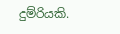දුම්රියකි.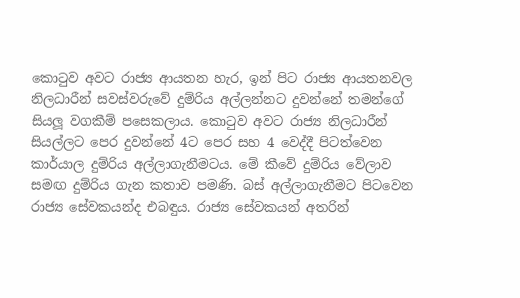කොටුව අවට රාජ්‍ය ආයතන හැර, ඉන් පිට රාජ්‍ය ආයතනවල නිලධාරීන් සවස්වරුවේ දුම්රිය අල්ලන්නට දුවන්නේ තමන්ගේ සියලූ වගකීම් පසෙකලාය. කොටුව අවට රාජ්‍ය නිලධාරීන් සියල්ලට පෙර දුවන්නේ 4ට පෙර සහ 4 වෙද්දී පිටත්වෙන කාර්යාල දුම්රිය අල්ලාගැනීමටය. මේ කීවේ දුම්රිය වේලාව සමඟ දුම්රිය ගැන කතාව පමණි. බස් අල්ලාගැනීමට පිටවෙන රාජ්‍ය සේවකයන්ද එබඳුය. රාජ්‍ය සේවකයන් අතරින්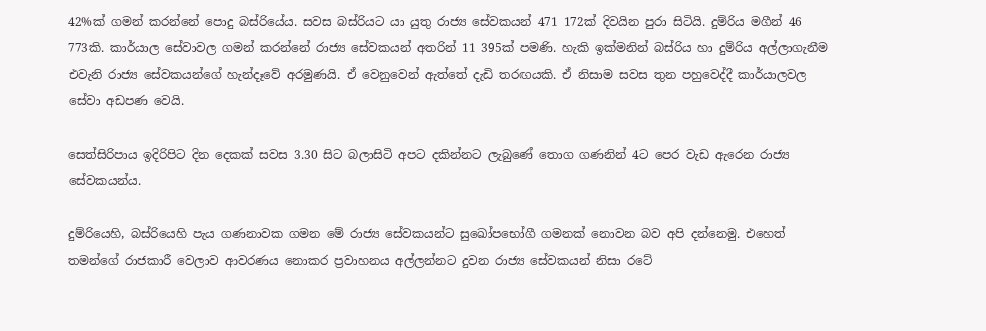42%ක් ගමන් කරන්නේ පොදු බස්රියේය. සවස බස්රියට යා යුතු රාජ්‍ය සේවකයන් 471 172ක් දිවයින පුරා සිටියි. දුම්රිය මගීන් 46 773කි. කාර්යාල සේවාවල ගමන් කරන්නේ රාජ්‍ය සේවකයන් අතරින් 11 395ක් පමණි. හැකි ඉක්මනින් බස්රිය හා දුම්රිය අල්ලාගැනීම එවැනි රාජ්‍ය සේවකයන්ගේ හැන්දෑවේ අරමුණයි. ඒ වෙනුවෙන් ඇත්තේ දැඩි තරඟයකි. ඒ නිසාම සවස තුන පහුවෙද්දී කාර්යාලවල සේවා අඩපණ වෙයි.

සෙත්සිරිපාය ඉදිරිපිට දින දෙකක් සවස 3.30 සිට බලාසිටි අපට දකින්නට ලැබුණේ තොග ගණනින් 4ට පෙර වැඩ ඇරෙන රාජ්‍ය සේවකයන්ය.

දුම්රියෙහි, බස්රියෙහි පැය ගණනාවක ගමන මේ රාජ්‍ය සේවකයන්ට සුඛෝපභෝගී ගමනක් නොවන බව අපි දන්නෙමු. එහෙත් තමන්ගේ රාජකාරී වෙලාව ආවරණය නොකර ප්‍රවාහනය අල්ලන්නට දුවන රාජ්‍ය සේවකයන් නිසා රටේ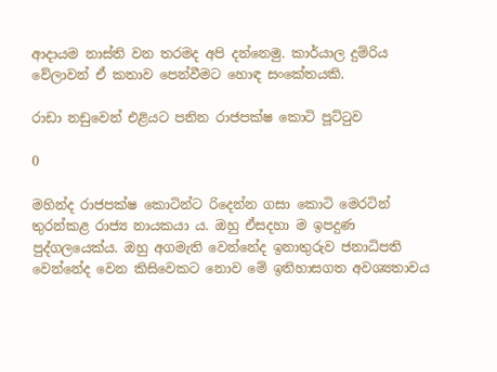ආදායම නාස්ති වන තරමද අපි දන්නෙමු. කාර්යාල දුම්රිය වේලාවන් ඒ කතාව පෙන්වීමට හොඳ සංකේතයකි.

රාඩා නඩුවෙන් එළියට පනින රාජපක්ෂ කොටි පූට්ටුව

0

මහින්ද රාජපක්ෂ කොටින්ට රිදෙන්න ගසා කොටි මෙරටින් තුරන්කළ රාජ්‍ය නායකයා ය. ඔහු ඒසදහා ම ඉපදුණ පුද්ගලයෙක්ය. ඔහු අගමැති වෙන්නේද ඉනාතුරුව ජනාධිපති වෙන්නේද වෙන කිසිවෙකට නොව මේ ඉතිහාසගත අවශ්‍යතාවය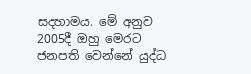සදහාමය. මේ අනුව 2005දී ඔහු මෙරට ජනපති වෙන්නේ යුද්ධ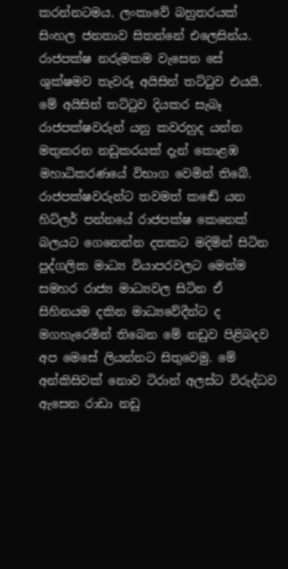කරන්නටමය. ලංකාවේ බහුතරයක් සිංහල ජනතාව සිතන්නේ එලෙසින්ය. රාජපක්ෂ නරුමකම වැසෙන සේ ශුක්ෂමව තැවරූ අයිසින් තට්ටුව එයයි. මේ අයිසින් තට්ටුව දියකර සැබෑ රාජපක්ෂවරුන් යනු කවරහුද යන්න මතුකරන නඩුකරයක් දැන් කොළඹ මහාධිකරණයේ විභාග වෙමින් තිබේ. රාජපක්ෂවරුන්ට තවමත් කඬේ යන හිට්ලර් පන්නයේ රාජපක්ෂ කෙනෙක් බලයට ගෙනෙන්න දතකට මදිමින් සිටින පුද්ගලික මාධ්‍ය වියාපරවලට මෙන්ම සමහර රාජ්‍ය මාධ්‍යවල සිටින ඒ සිහිනයම දකින මාධ්‍යවේදීන්ට ද මගහැරෙමින් තිබෙන මේ නඩුව පිළිබදව අප මෙසේ ලියන්නට සිතුවෙමු. මේ අන්කිසිවක් නොව ටිරාන් අලස්ට විරුද්ධව ඇසෙන රාඩා නඩු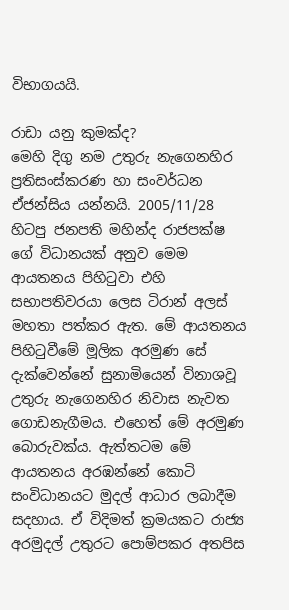විභාගයයි.

රාඩා යනු කුමක්ද?
මෙහි දිගු නම උතුරු නැගෙනහිර ප්‍රතිසංස්කරණ හා සංවර්ධන ඒජන්සිය යන්නයි. 2005/11/28 හිටපු ජනපති මහින්ද රාජපක්ෂ ගේ විධානයක් අනුව මෙම ආයතනය පිහිටුවා එහි සභාපතිවරයා ලෙස ටිරාන් අලස් මහතා පත්කර ඇත. මේ ආයතනය පිහිටුවීමේ මූලික අරමුණ සේ දැක්වෙන්නේ සුනාමියෙන් විනාශවූ උතුරු නැගෙනහිර නිවාස නැවත ගොඩනැගීමය. එහෙත් මේ අරමුණ බොරුවක්ය. ඇත්තටම මේ ආයතනය අරඹන්නේ කොටි සංවිධානයට මුදල් ආධාර ලබාදීම සදහාය. ඒ විදිමත් ක්‍රමයකට රාජ්‍ය අරමුදල් උතුරට පොම්පකර අතපිස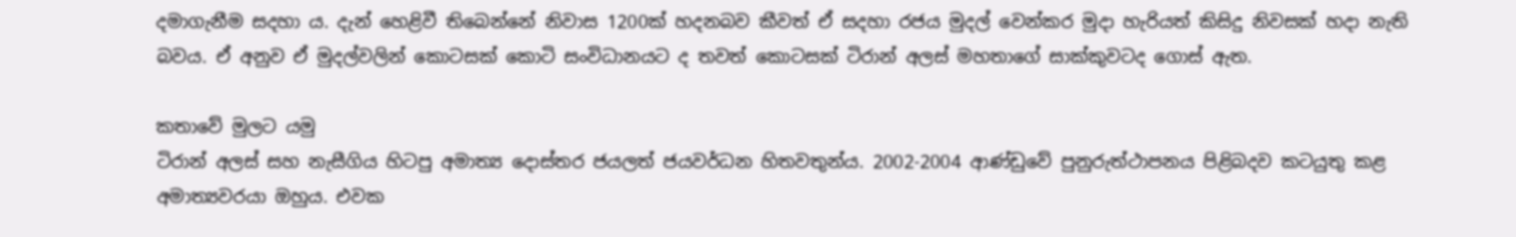දමාගැනීම සදහා ය. දැන් හෙළිවී තිබෙන්නේ නිවාස 1200ක් හදනබව කීවත් ඒ සදහා රජය මුදල් වෙන්කර මුදා හැරියත් කිසිදු නිවසක් හදා නැති බවය. ඒ අනුව ඒ මුදල්වලින් කොටසක් කොටි සංවිධානයට ද තවත් කොටසක් ටිරාන් අලස් මහතාගේ සාක්කුවටද ගොස් ඇත.

කතාවේ මුලට යමු
ටිරාන් අලස් සහ නැසීගිය හිටපු අමාත්‍ය දොස්තර ජයලත් ජයවර්ධන හිතවතුන්ය. 2002-2004 ආණ්ඩුවේ පුනුරුත්ථාපනය පිළිබදව කටයුතු කළ අමාත්‍යවරයා ඔහුය. එවක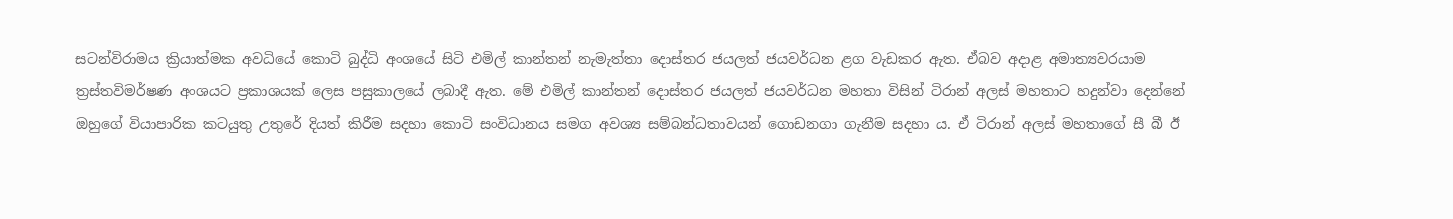සටන්විරාමය ක්‍රියාත්මක අවධියේ කොටි බුද්ධි අංශයේ සිටි එමිල් කාන්තන් නැමැත්තා දොස්තර ජයලත් ජයවර්ධන ළග වැඩකර ඇත. ඒබව අදාළ අමාත්‍යවරයාම ත්‍රස්තවිමර්ෂණ අංශයට ප්‍රකාශයක් ලෙස පසුකාලයේ ලබාදී ඇත. මේ එමිල් කාන්තන් දොස්තර ජයලත් ජයවර්ධන මහතා විසින් ටිරාන් අලස් මහතාට හදුන්වා දෙන්නේ ඔහුගේ වියාපාරික කටයුතු උතුරේ දියත් කිරීම සදහා කොටි සංවිධානය සමග අවශ්‍ය සම්බන්ධතාවයන් ගොඩනගා ගැනීම සදහා ය. ඒ ටිරාන් අලස් මහතාගේ සී බී ඊ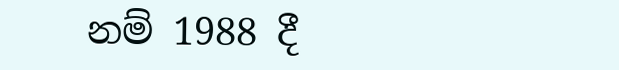නම් 1988 දී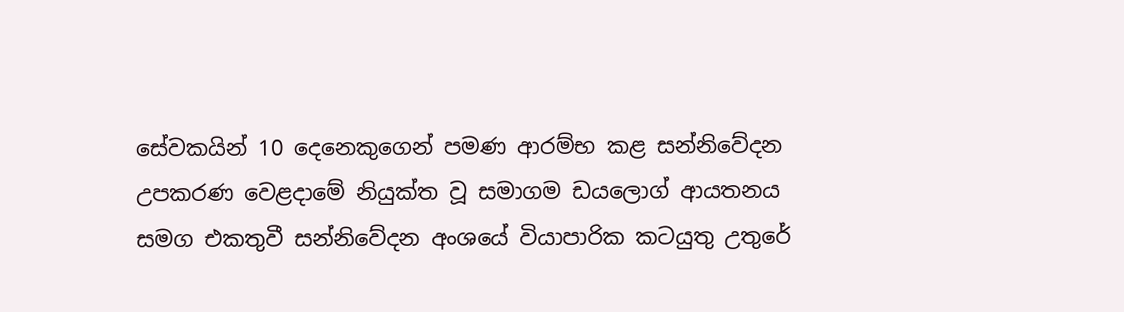සේවකයින් 10 දෙනෙකුගෙන් පමණ ආරම්භ කළ සන්නිවේදන උපකරණ වෙළදාමේ නියුක්ත වූ සමාගම ඩයලොග් ආයතනය සමග එකතුවී සන්නිවේදන අංශයේ වියාපාරික කටයුතු උතුරේ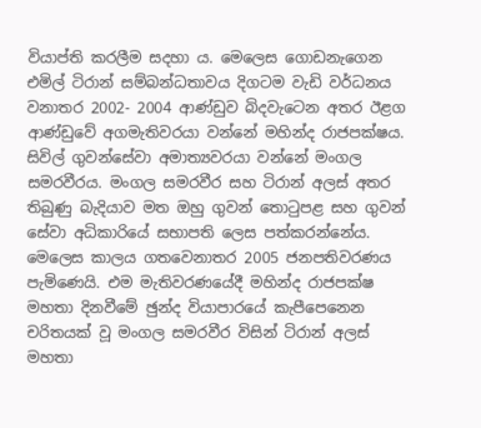වියාප්ති කරලීම සදහා ය. මෙලෙස ගොඩනැගෙන එමිල් ටිරාන් සම්බන්ධතාවය දිගටම වැඩි වර්ධනය වනාතර 2002- 2004 ආණ්ඩුව බිදවැටෙන අතර ඊළග ආණ්ඩුවේ අගමැතිවරයා වන්නේ මහින්ද රාජපක්ෂය. සිවිල් ගුවන්සේවා අමාත්‍යවරයා වන්නේ මංගල සමරවීරය. මංගල සමරවීර සහ ටිරාන් අලස් අතර තිබුණු බැදියාව මත ඔහු ගුවන් තොටුපළ සහ ගුවන් සේවා අධිකාරියේ සභාපති ලෙස පත්කරන්නේය. මෙලෙස කාලය ගතවෙනාතර 2005 ජනපතිවරණය පැමිණෙයි. එම මැතිවරණයේදී මහින්ද රාජපක්ෂ මහතා දිනවීමේ ඡුන්ද වියාපාරයේ කැපීපෙනෙන චරිතයක් වූ මංගල සමරවීර විසින් ටිරාන් අලස් මහතා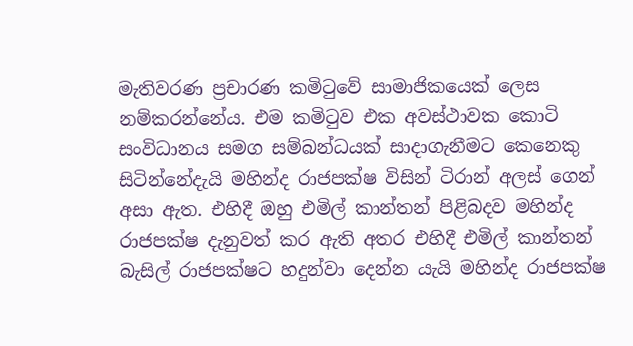මැතිවරණ ප්‍රචාරණ කමිටුවේ සාමාජිකයෙක් ලෙස නම්කරන්නේය. එම කමිටුව එක අවස්ථාවක කොටි සංවිධානය සමග සම්බන්ධයක් සාදාගැනීමට කෙනෙකු සිටින්නේදැයි මහින්ද රාජපක්ෂ විසින් ටිරාන් අලස් ගෙන් අසා ඇත. එහිදී ඔහු එමිල් කාන්තන් පිළිබදව මහින්ද රාජපක්ෂ දැනුවත් කර ඇති අතර එහිදී එමිල් කාන්තන් බැසිල් රාජපක්ෂට හදුන්වා දෙන්න යැයි මහින්ද රාජපක්ෂ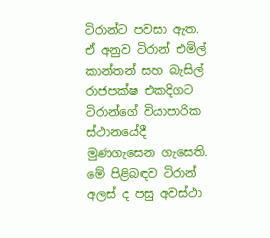ටිරාන්ට පවසා ඇත. ඒ අනුව ටිරාන් එමිල් කාන්තන් සහ බැසිල් රාජපක්ෂ එකදිගට ටිරාන්ගේ වියාපාරික ස්ථානයේදී මුණගැසෙන ගැසෙති. මේ පිළිබඳව ටිරාන් අලස් ද පසු අවස්ථා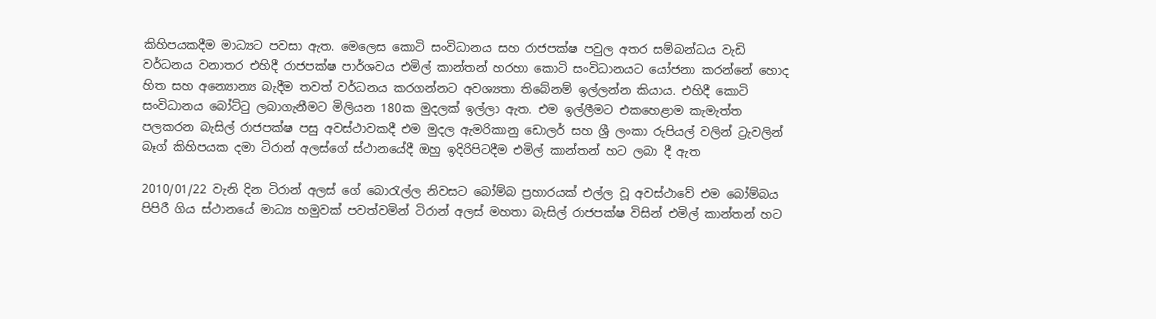කිහිපයකදීම මාධ්‍යට පවසා ඇත. මෙලෙස කොටි සංවිධානය සහ රාජපක්ෂ පවුල අතර සම්බන්ධය වැඩි වර්ධනය වනාතර එහිදී රාජපක්ෂ පාර්ශවය එමිල් කාන්තන් හරහා කොටි සංවිධානයට යෝජනා කරන්නේ හොද හිත සහ අන්‍යොන්‍ය බැදීම තවත් වර්ධනය කරගන්නට අවශ්‍යතා තිබේනම් ඉල්ලන්න කියාය. එහිදී කොටි සංවිධානය බෝට්ටු ලබාගැනීමට මිලියන 180ක මුදලක් ඉල්ලා ඇත. එම ඉල්ලීමට එකහෙළාම කැමැත්ත පලකරන බැසිල් රාජපක්ෂ පසු අවස්ථාවකදී එම මුදල ඇමරිකානු ඩොලර් සහ ශ්‍රී ලංකා රුපියල් වලින් ට්‍රැවලින් බෑග් කිහිපයක දමා ටිරාන් අලස්ගේ ස්ථානයේදී ඔහු ඉදිරිපිටදීම එමිල් කාන්තන් හට ලබා දී ඇත

2010/01/22 වැනි දින ටිරාන් අලස් ගේ බොරැල්ල නිවසට බෝම්බ ප්‍රහාරයක් එල්ල වූ අවස්ථාවේ එම බෝම්බය පිපිරී ගිය ස්ථානයේ මාධ්‍ය හමුවක් පවත්වමින් ටිරාන් අලස් මහතා බැසිල් රාජපක්ෂ විසින් එමිල් කාන්තන් හට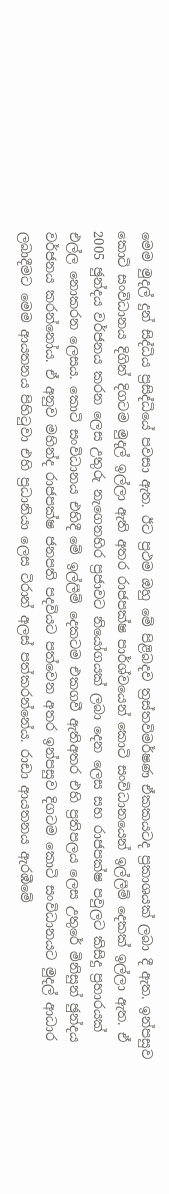මෙම මුදල් දුන් සිද්ධිය ප්‍රසිද්ධියේ පවසා ඇත. ඊට ප්‍රථම ඔහු මේ පිළිබදව ත්‍රස්තවිමර්ෂණ ඒකකයටද ප්‍රකාශයක් ලබා දී ඇත. ඉන්පසුව කොටි සංවිධානය දිගින් දිගටම මුදල් ඉල්ලා ඇති අතර රාජපක්ෂ පාර්ශ්වයෙන් කොටි සංවිධානයෙන් ඉල්ලීම් දෙකක් ඉල්ලා ඇත. ඒ 2005 ඡුන්දය වර්ජනය කරන ලෙස උතුරු නැගෙනහිර ප්‍රජාවට නියෝගයක් ලබා දෙන ලෙස සහ රාජපක්ෂ පවුලට කිසිදු ප්‍රහාරයක් එල්ල නොකරන ලෙසය. කොටි සංවිධානය එහිදී මේ ඉල්ලීම් දෙකටම එකගවී ඇතිඅතර එහි ප්‍රතිපලය ලෙස උතුරේ මිනිසුන් ඡුන්දය වර්ජනය කරන්නෝය. ඒ අනුව මහින්ද රාජපක්ෂ ජනපති පදවියට පත්වෙන අතර ඉන්පසුව දිගටම කොටි සංවිධානයට මුදල් ආධාර ලබාදීමට මෙම ආයතනය පිහිටුවා එහි ප්‍රධානියා ලෙස ටිරාන් අලස් පත්කරන්නේය. රාඩා ආයතනය ඇරඹීමේ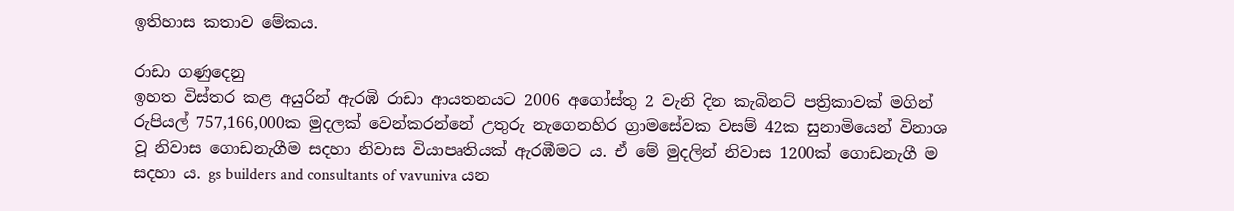ඉතිහාස කතාව මේකය.

රාඩා ගණුදෙනු
ඉහත විස්තර කළ අයුරින් ඇරඹි රාඩා ආයතනයට 2006 අගෝස්තු 2 වැනි දින කැබිනට් පත්‍රිකාවක් මගින් රුපියල් 757,166,000ක මුදලක් වෙන්කරන්නේ උතුරු නැගෙනහිර ග්‍රාමසේවක වසම් 42ක සුනාමියෙන් විනාශ වූ නිවාස ගොඩනැගීම සදහා නිවාස වියාපෘතියක් ඇරඹීමට ය. ඒ මේ මුදලින් නිවාස 1200ක් ගොඩනැගී ම සදහා ය. gs builders and consultants of vavuniva යන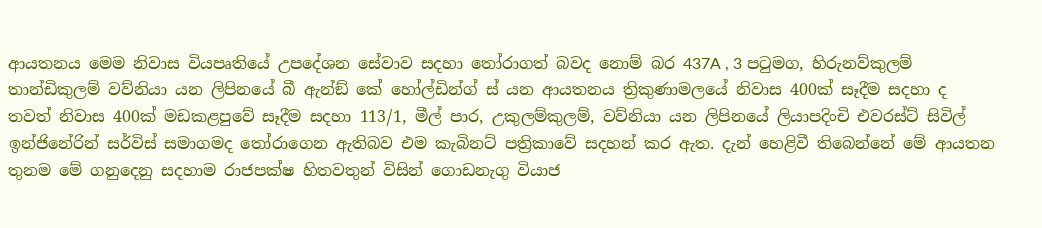ආයතනය මෙම නිවාස වියපෘතියේ උපදේශන සේවාව සදහා තෝරාගත් බවද නොම් බර 437A , 3 පටුමග, හිරුනව්කුලම් තාන්ඩිකුලම් වව්නියා යන ලිපිනයේ බී ඇන්ඞ් කේ හෝල්ඩින්ග් ස් යන ආයතනය ත්‍රිකුණාමලයේ නිවාස 400ක් සෑදීම සදහා ද තවත් නිවාස 400ක් මඩකළපුවේ සෑදීම සදහා 113/1, මීල් පාර, උකුලම්කුලම්, වව්නියා යන ලිපිනයේ ලියාපදිංචි එවරස්ට් සිවිල් ඉන්ජිනේරින් සර්විස් සමාගමද තෝරාගෙන ඇතිබව එම කැබිනට් පත්‍රිකාවේ සදහන් කර ඇත. දැන් හෙළිවී තිබෙන්නේ මේ ආයතන තුනම මේ ගනුදෙනු සදහාම රාජපක්ෂ හිතවතුන් විසින් ගොඩනැගු වියාජ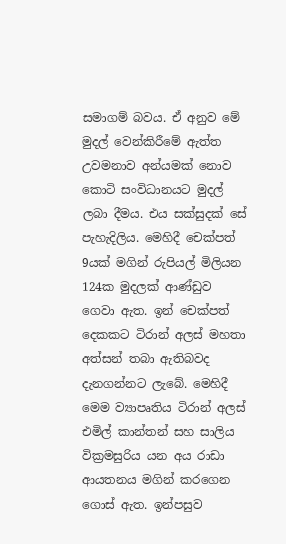සමාගම් බවය. ඒ අනුව මේ මුදල් වෙන්කිරීමේ ඇත්ත උවමනාව අන්යමක් නොව කොටි සංවිධානයට මුදල් ලබා දීමය. එය සක්සුදක් සේ පැහැදිලිය. මෙහිදී චෙක්පත් 9යක් මගින් රුපියල් මිලියන 124ක මුදලක් ආණ්ඩුව ගෙවා ඇත. ඉන් චෙක්පත් දෙකකට ටිරාන් අලස් මහතා අත්සන් තබා ඇතිබවද දැනගන්නට ලැබේ. මෙහිදී මෙම ව්‍යාපෘතිය ටිරාන් අලස් එමිල් කාන්තන් සහ සාලිය වික්‍රමසුරිය යන අය රාඩා ආයතනය මගින් කරගෙන ගොස් ඇත. ඉන්පසුව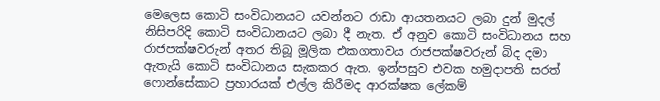මෙලෙස කොටි සංවිධානයට යවන්නට රාඩා ආයතනයට ලබා දුන් මුදල් නිසිපරිදි කොටි සංවිධානයට ලබා දී නැත. ඒ අනුව කොටි සංවිධානය සහ රාජපක්ෂවරුන් අතර තිබූ මූලික එකගතාවය රාජපක්ෂවරුන් බිද දමා ඇතැයි කොටි සංවිධානය සැකකර ඇත. ඉන්පසුව එවක හමුදාපති සරත් ෆොන්සේකාට ප්‍රහාරයක් එල්ල කිරීමද ආරක්ෂක ලේකම්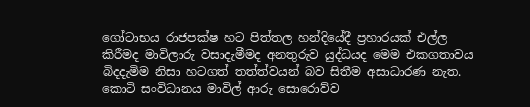ගෝටාභය රාජපක්ෂ හට පිත්තල හන්දියේදී ප්‍රහාරයක් එල්ල කිරීමද මාවිලාරු වසාදැමීමද අනතුරුව යුද්ධයද මෙම එකගතාවය බිදදැමිම නිසා හටගත් තත්ත්වයන් බව සිතීම අසාධාරණ නැත. කොටි සංවිධානය මාවිල් ආරු සොරොව්ව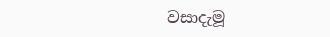වසාදැමූ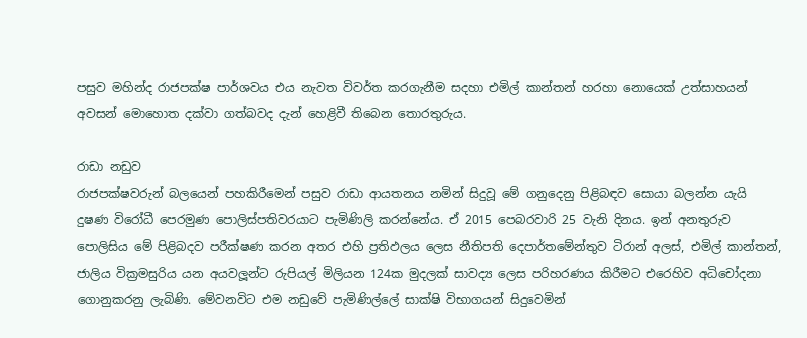පසුව මහින්ද රාජපක්ෂ පාර්ශවය එය නැවත විවර්ත කරගැනීම සදහා එමිල් කාන්තන් හරහා නොයෙක් උත්සාහයන් අවසන් මොහොත දක්වා ගත්බවද දැන් හෙළිවී තිබෙන තොරතුරුය.

රාඩා නඩුව
රාජපක්ෂවරුන් බලයෙන් පහකිරීමෙන් පසුව රාඩා ආයතනය නමින් සිදුවූ මේ ගනුදෙනු පිළිබඳව සොයා බලන්න යැයි දුෂණ විරෝධී පෙරමුණ පොලිස්පතිවරයාට පැමිණිලි කරන්නේය. ඒ 2015 පෙබරවාරි 25 වැනි දිනය. ඉන් අනතුරුව පොලිසිය මේ පිළිබදව පරීක්ෂණ කරන අතර එහි ප්‍රතිඵලය ලෙස නීතිපති දෙපාර්තමේන්තුව ටිරාන් අලස්, එමිල් කාන්තන්, ජාලිය වික්‍රමසුරිය යන අයවලූ‍න්ට රුපියල් මිලියන 124ක මුදලක් සාවද්‍ය ලෙස පරිහරණය කිරීමට එරෙහිව අධිචෝදනා ගොනුකරනු ලැබිණි. මේවනවිට එම නඩුවේ පැමිණිල්ලේ සාක්ෂි විභාගයන් සිදුවෙමින්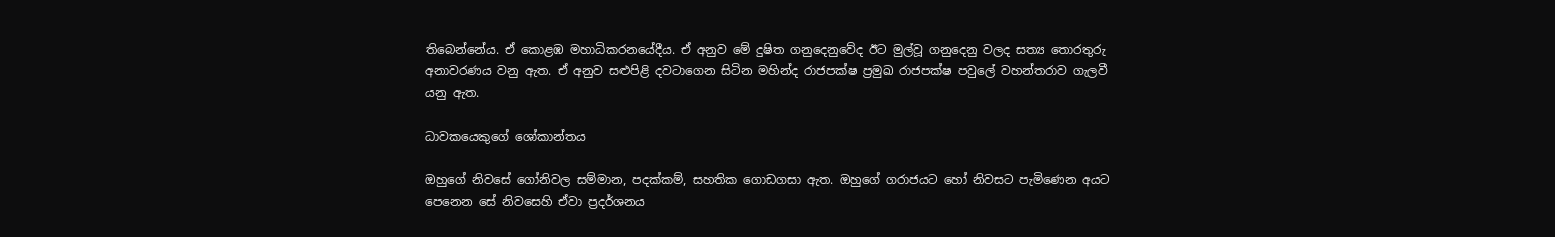තිබෙන්නේය. ඒ කොළඹ මහාධිකරනයේදීය. ඒ අනුව මේ දුෂිත ගනුදෙනුවේද ඊට මුල්වූ ගනුදෙනු වලද සත්‍ය තොරතුරු අනාවරණය වනු ඇත. ඒ අනුව සළුපිළි දවටාගෙන සිටින මහින්ද රාජපක්ෂ ප්‍රමුඛ රාජපක්ෂ පවුලේ වහන්තරාව ගැලවී යනු ඇත.

ධාවකයෙකුගේ ශෝකාන්තය

ඔහුගේ නිවසේ ගෝනිවල සම්මාන, පදක්කම්, සහතික ගොඩගසා ඇත. ඔහුගේ ගරාජයට හෝ නිවසට පැමිණෙන අයට පෙනෙන සේ නිවසෙහි ඒවා ප්‍රදර්ශනය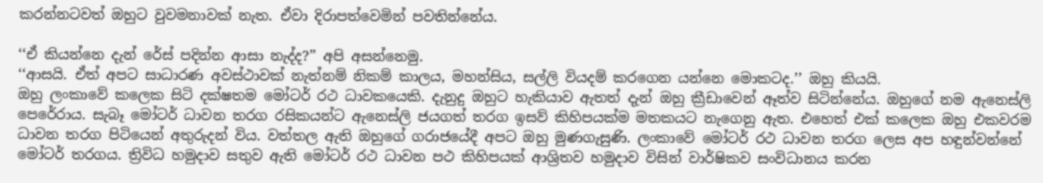කරන්නටවත් ඔහුට වුවමනාවක් නැත. ඒවා දිරාපත්වෙමින් පවතින්නේය.

‘‘ඒ කියන්නෙ දැන් රේස් පදින්න ආසා නැද්ද?’’ අපි අසන්නෙමු.
‘‘ආසයි. ඒත් අපට සාධාරණ අවස්ථාවක් නැත්නම් නිකම් කාලය, මහන්සිය, සල්ලි වියදම් කරගෙන යන්නෙ මොකටද.’’ ඔහු කියයි.
ඔහු ලංකාවේ කලෙක සිටි දක්ෂතම මෝටර් රථ ධාවකයෙකි. දැනුදු ඔහුට හැකියාව ඇතත් දැන් ඔහු ක්‍රීඩාවෙන් ඈත්ව සිටින්නේය. ඔහුගේ නම ඇනෙස්ලි පෙරේරාය. සැබෑ මෝටර් ධාවන තරග රසිකයන්ට ඇනෙස්ලි ජයගත් තරග ඉසව් කිහිපයක්ම මතකයට නැගෙනු ඇත. එහෙත් එක් කලෙක ඔහු එකවරම ධාවන තරග පිටියෙන් අතුරුදන් විය. වත්තල ඇති ඔහුගේ ගරාජයේදී අපට ඔහු මුණගැසුණි. ලංකාවේ මෝටර් රථ ධාවන තරග ලෙස අප හඳුන්වන්නේ මෝටර් තරගය. ත්‍රිවිධ හමුදාව සතුව ඇති මෝටර් රථ ධාවන පථ කිහිපයක් ආශ්‍රිතව හමුදාව විසින් වාර්ෂිකව සංවිධානය කරන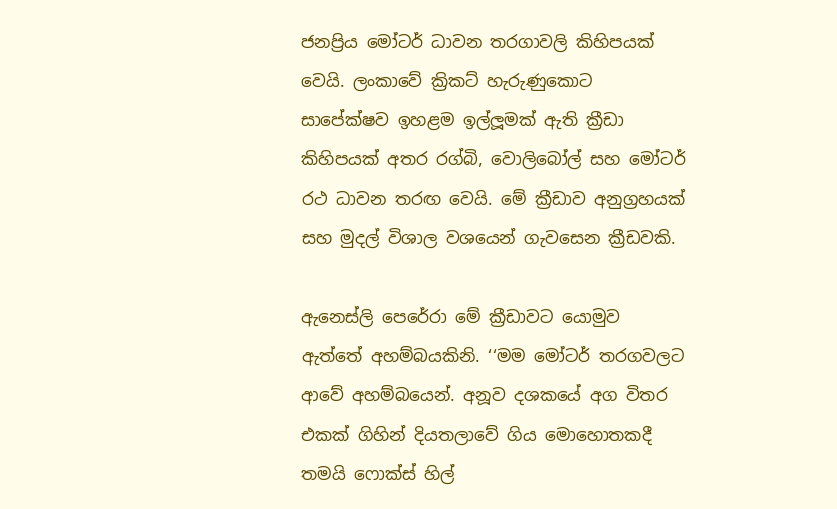ජනප්‍රිය මෝටර් ධාවන තරගාවලි කිහිපයක් වෙයි. ලංකාවේ ක්‍රිකට් හැරුණුකොට සාපේක්ෂව ඉහළම ඉල්ලූ‍මක් ඇති ක්‍රීඩා කිහිපයක් අතර රග්බි, වොලිබෝල් සහ මෝටර් රථ ධාවන තරඟ වෙයි. මේ ක්‍රීඩාව අනුග්‍රහයක් සහ මුදල් විශාල වශයෙන් ගැවසෙන ක්‍රීඩවකි.

ඇනෙස්ලි පෙරේරා මේ ක්‍රීඩාවට යොමුව ඇත්තේ අහම්බයකිනි. ‘‘මම මෝටර් තරගවලට ආවේ අහම්බයෙන්. අනූව දශකයේ අග විතර එකක් ගිහින් දියතලාවේ ගිය මොහොතකදී තමයි ෆොක්ස් හිල්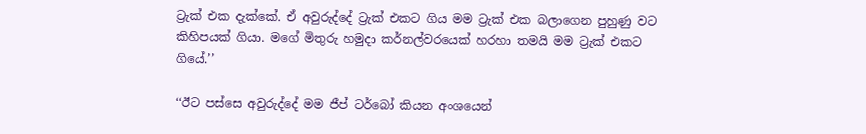ට්‍රැක් එක දැක්කේ. ඒ අවුරුද්දේ ට්‍රැක් එකට ගිය මම ට්‍රැක් එක බලාගෙන පුහුණු වට කිහිපයක් ගියා. මගේ මිතුරු හමුදා කර්නල්වරයෙක් හරහා තමයි මම ට්‍රැක් එකට ගියේ.’’

‘‘ඊට පස්සෙ අවුරුද්දේ මම ජීප් ටර්බෝ කියන අංශයෙන්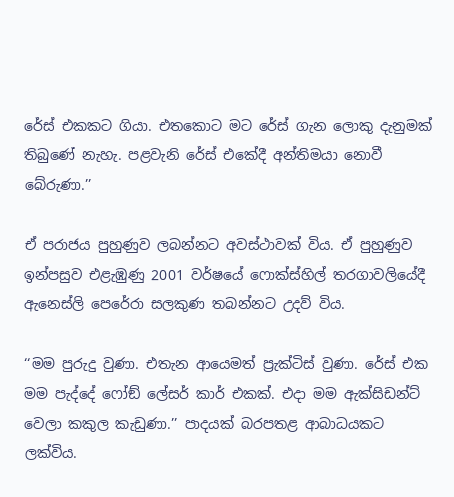රේස් එකකට ගියා. එතකොට මට රේස් ගැන ලොකු දැනුමක් තිබුණේ නැහැ. පළවැනි රේස් එකේදී අන්තිමයා නොවී බේරුණා.’’

ඒ පරාජය පුහුණුව ලබන්නට අවස්ථාවක් විය. ඒ පුහුණුව ඉන්පසුව එළැඹුණු 2001 වර්ෂයේ ෆොක්ස්හිල් තරගාවලියේදී ඇනෙස්ලි පෙරේරා සලකුණ තබන්නට උදව් විය.

‘‘මම පුරුදු වුණා. එතැන ආයෙමත් ප්‍රැක්ටිස් වුණා. රේස් එක මම පැද්දේ ෆෝඞ් ලේසර් කාර් එකක්. එදා මම ඇක්සිඩන්ට් වෙලා කකුල කැඩුණා.’’ පාදයක් බරපතළ ආබාධයකට ලක්විය.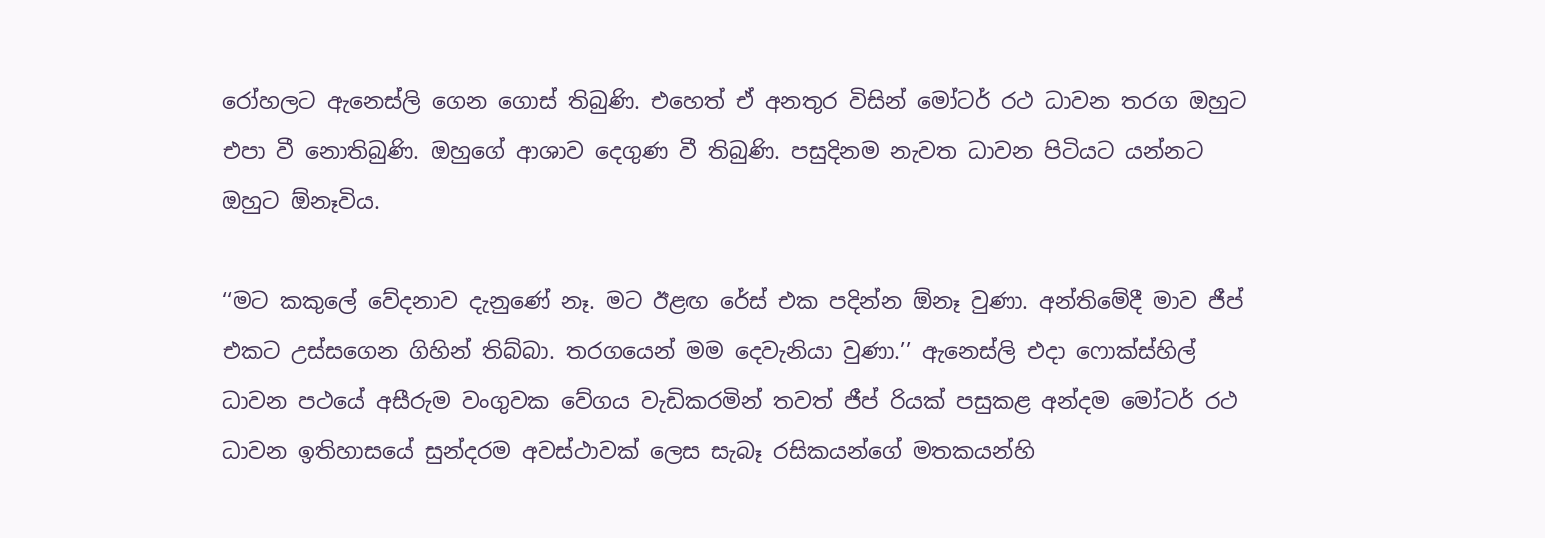රෝහලට ඇනෙස්ලි ගෙන ගොස් තිබුණි. එහෙත් ඒ අනතුර විසින් මෝටර් රථ ධාවන තරග ඔහුට එපා වී නොතිබුණි. ඔහුගේ ආශාව දෙගුණ වී තිබුණි. පසුදිනම නැවත ධාවන පිටියට යන්නට ඔහුට ඕනෑවිය.

‘‘මට කකුලේ වේදනාව දැනුණේ නෑ. මට ඊළඟ රේස් එක පදින්න ඕනෑ වුණා. අන්තිමේදී මාව ජීප් එකට උස්සගෙන ගිහින් තිබ්බා. තරගයෙන් මම දෙවැනියා වුණා.’’ ඇනෙස්ලි එදා ෆොක්ස්හිල් ධාවන පථයේ අසීරුම වංගුවක වේගය වැඩිකරමින් තවත් ජීප් රියක් පසුකළ අන්දම මෝටර් රථ ධාවන ඉතිහාසයේ සුන්දරම අවස්ථාවක් ලෙස සැබෑ රසිකයන්ගේ මතකයන්හි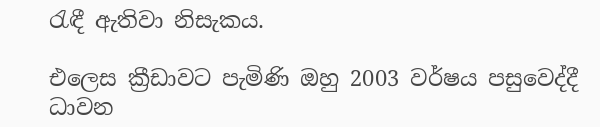රැඳී ඇතිවා නිසැකය.

එලෙස ක්‍රීඩාවට පැමිණි ඔහු 2003 වර්ෂය පසුවෙද්දී ධාවන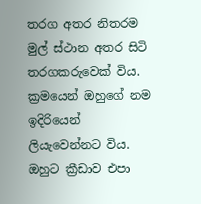තරග අතර නිතරම මුල් ස්ථාන අතර සිටි තරගකරුවෙක් විය. ක්‍රමයෙන් ඔහුගේ නම ඉදිරියෙන් ලියැවෙන්නට විය. ඔහුට ක්‍රීඩාව එපා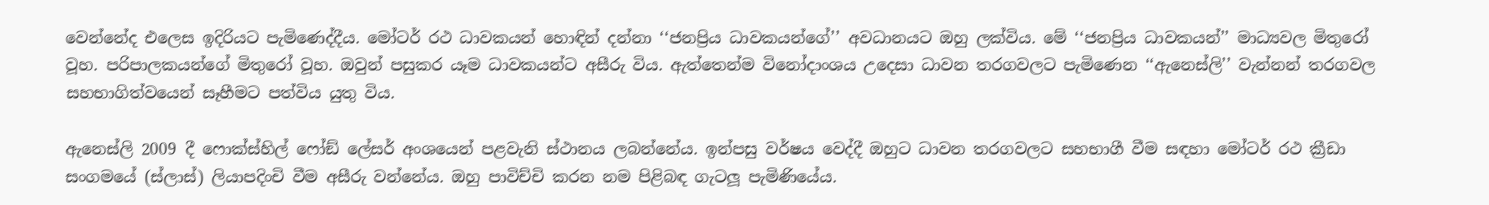වෙන්නේද එලෙස ඉදිරියට පැමිණෙද්දීය. මෝටර් රථ ධාවකයන් හොඳින් දන්නා ‘‘ජනප්‍රිය ධාවකයන්ගේ’’ අවධානයට ඔහු ලක්විය. මේ ‘‘ජනප්‍රිය ධාවකයන්’’ මාධ්‍යවල මිතුරෝ වූහ. පරිපාලකයන්ගේ මිතුරෝ වූහ. ඔවුන් පසුකර යෑම ධාවකයන්ට අසීරු විය. ඇත්තෙන්ම විනෝදාංශය උදෙසා ධාවන තරගවලට පැමිණෙන ‘‘ඇනෙස්ලි’’ වැන්නන් තරගවල සහභාගිත්වයෙන් සෑහීමට පත්විය යුතු විය.

ඇනෙස්ලි 2009 දී ෆොක්ස්හිල් ෆෝඞ් ලේසර් අංශයෙන් පළවැනි ස්ථානය ලබන්නේය. ඉන්පසු වර්ෂය වෙද්දී ඔහුට ධාවන තරගවලට සහභාගී වීම සඳහා මෝටර් රථ ක්‍රීඩා සංගමයේ (ස්ලාස්) ලියාපදිංචි වීම අසීරු වන්නේය. ඔහු පාවිච්චි කරන නම පිළිබඳ ගැටලූ‍ පැමිණියේය.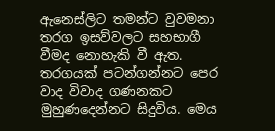ඇනෙස්ලිට තමන්ට වුවමනා තරග ඉසව්වලට සහභාගී වීමද නොහැකි වී ඇත. තරගයක් පටන්ගන්නට පෙර වාද විවාද ගණනකට මුහුණදෙන්නට සිදුවිය. මෙය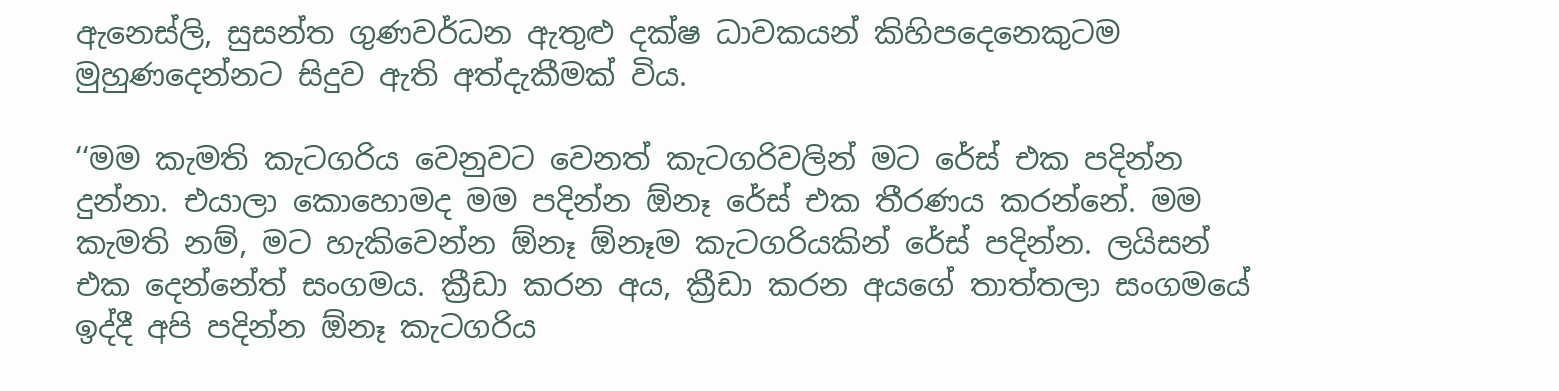ඇනෙස්ලි, සුසන්ත ගුණවර්ධන ඇතුළු දක්ෂ ධාවකයන් කිහිපදෙනෙකුටම මුහුණදෙන්නට සිදුව ඇති අත්දැකීමක් විය.

‘‘මම කැමති කැටගරිය වෙනුවට වෙනත් කැටගරිවලින් මට රේස් එක පදින්න දුන්නා. එයාලා කොහොමද මම පදින්න ඕනෑ රේස් එක තීරණය කරන්නේ. මම කැමති නම්, මට හැකිවෙන්න ඕනෑ ඕනෑම කැටගරියකින් රේස් පදින්න. ලයිසන් එක දෙන්නේත් සංගමය. ක්‍රීඩා කරන අය, ක්‍රීඩා කරන අයගේ තාත්තලා සංගමයේ ඉද්දී අපි පදින්න ඕනෑ කැටගරිය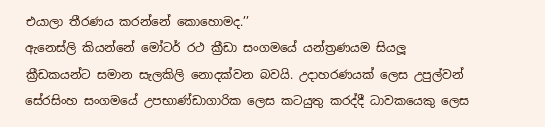එයාලා තීරණය කරන්නේ කොහොමද.’’
ඇනෙස්ලි කියන්නේ මෝටර් රථ ක්‍රීඩා සංගමයේ යන්ත්‍රණයම සියලූ‍ ක්‍රීඩකයන්ට සමාන සැලකිලි නොදක්වන බවයි. උදාහරණයක් ලෙස උපුල්වන් සේරසිංහ සංගමයේ උපභාණ්ඩාගාරික ලෙස කටයුතු කරද්දී ධාවකයෙකු ලෙස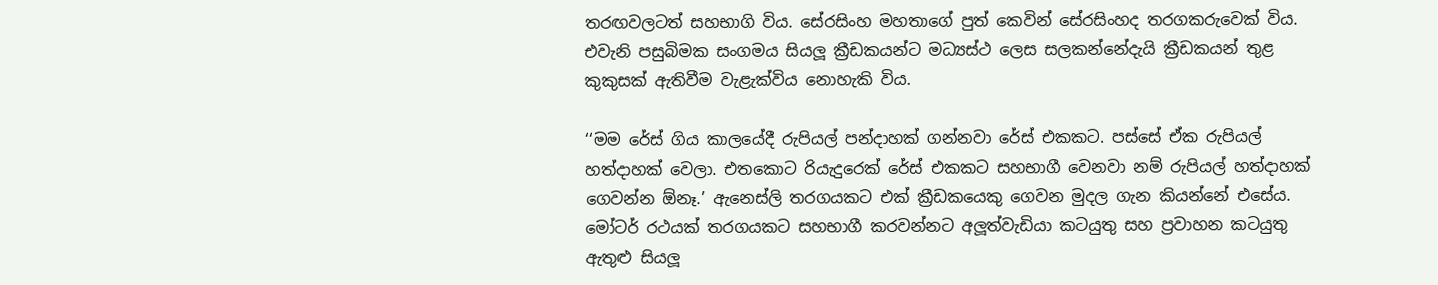තරඟවලටත් සහභාගි විය. සේරසිංහ මහතාගේ පුත් කෙවින් සේරසිංහද තරගකරුවෙක් විය. එවැනි පසුබිමක සංගමය සියලූ‍ ක්‍රීඩකයන්ට මධ්‍යස්ථ ලෙස සලකන්නේදැයි ක්‍රීඩකයන් තුළ කුකුසක් ඇතිවීම වැළැක්විය නොහැකි විය.

‘‘මම රේස් ගිය කාලයේදී රුපියල් පන්දාහක් ගන්නවා රේස් එකකට. පස්සේ ඒක රුපියල් හත්දාහක් වෙලා. එතකොට රියැදුරෙක් රේස් එකකට සහභාගී වෙනවා නම් රුපියල් හත්දාහක් ගෙවන්න ඕනෑ.’ ඇනෙස්ලි තරගයකට එක් ක්‍රීඩකයෙකු ගෙවන මුදල ගැන කියන්නේ එසේය. මෝටර් රථයක් තරගයකට සහභාගී කරවන්නට අලූ‍ත්වැඩියා කටයුතු සහ ප්‍රවාහන කටයුතු ඇතුළු සියලූ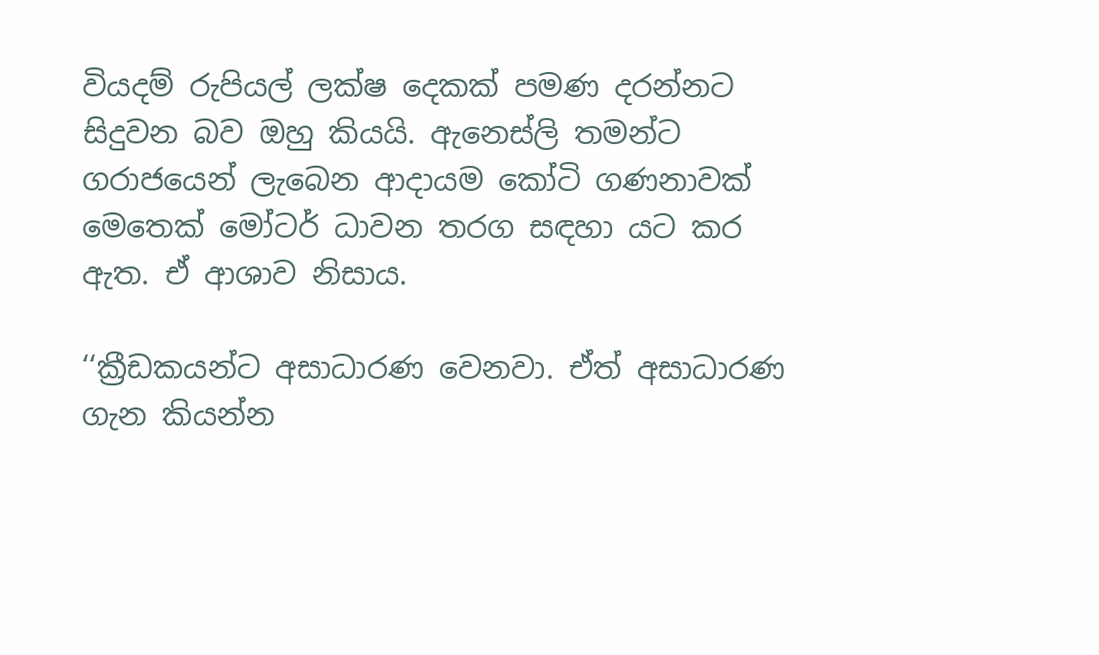වියදම් රුපියල් ලක්ෂ දෙකක් පමණ දරන්නට සිදුවන බව ඔහු කියයි. ඇනෙස්ලි තමන්ට ගරාජයෙන් ලැබෙන ආදායම කෝටි ගණනාවක් මෙතෙක් මෝටර් ධාවන තරග සඳහා යට කර ඇත. ඒ ආශාව නිසාය.

‘‘ක්‍රීඩකයන්ට අසාධාරණ වෙනවා. ඒත් අසාධාරණ ගැන කියන්න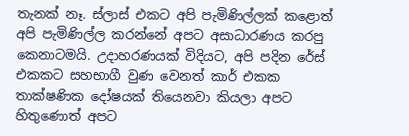තැනක් නෑ. ස්ලාස් එකට අපි පැමිණිල්ලක් කළොත් අපි පැමිණිල්ල කරන්නේ අපට අසාධාරණය කරපු කෙනාටමයි. උදාහරණයක් විදියට, අපි පදින රේස් එකකට සහභාගී වුණ වෙනත් කාර් එකක තාක්ෂණික දෝෂයක් තියෙනවා කියලා අපට හිතුණොත් අපට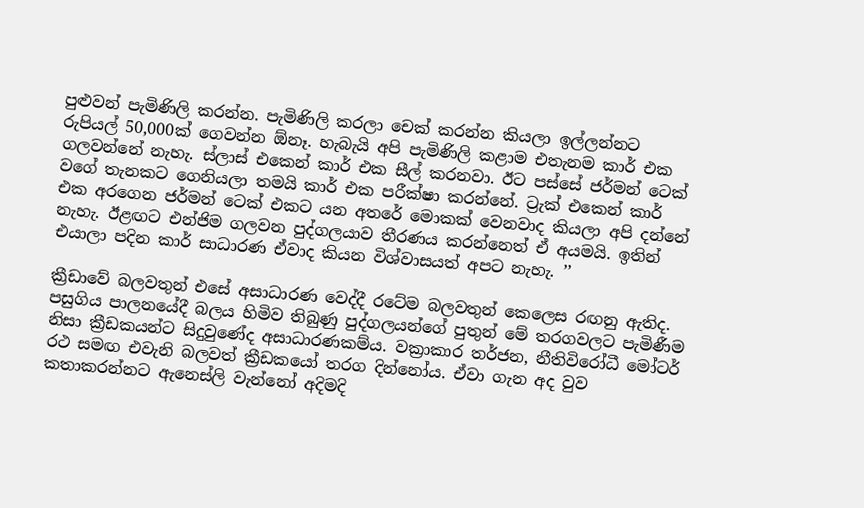පුළුවන් පැමිණිලි කරන්න. පැමිණිලි කරලා චෙක් කරන්න කියලා ඉල්ලන්නට රුපියල් 50,000ක් ගෙවන්න ඕනෑ. හැබැයි අපි පැමිණිලි කළාම එතැනම කාර් එක ගලවන්නේ නැහැ. ස්ලාස් එකෙන් කාර් එක සීල් කරනවා. ඊට පස්සේ ජර්මන් ටෙක් වගේ තැනකට ගෙනියලා තමයි කාර් එක පරීක්ෂා කරන්නේ. ට්‍රැක් එකෙන් කාර් එක අරගෙන ජර්මන් ටෙක් එකට යන අතරේ මොකක් වෙනවාද කියලා අපි දන්නේ නැහැ. ඊළඟට එන්ජිම ගලවන පුද්ගලයාව තීරණය කරන්නෙත් ඒ අයමයි. ඉතින් එයාලා පදින කාර් සාධාරණ ඒවාද කියන විශ්වාසයත් අපට නැහැ. ’’

ක්‍රීඩාවේ බලවතුන් එසේ අසාධාරණ වෙද්දී රටේම බලවතුන් කෙලෙස රඟනු ඇතිද. පසුගිය පාලනයේදී බලය හිමිව තිබුණු පුද්ගලයන්ගේ පුතුන් මේ තරගවලට පැමිණීම නිසා ක්‍රීඩකයන්ට සිදුවුණේද අසාධාරණකම්ය. වක්‍රාකාර තර්ජන, නීතිවිරෝධී මෝටර් රථ සමඟ එවැනි බලවත් ක්‍රීඩකයෝ තරග දින්නෝය. ඒවා ගැන අද වුව කතාකරන්නට ඇනෙස්ලි වැන්නෝ අදිමදි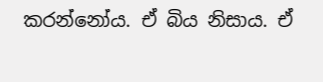කරන්නෝය. ඒ බිය නිසාය. ඒ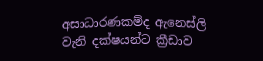අසාධාරණකම්ද ඇනෙස්ලි වැනි දක්ෂයන්ට ක්‍රීඩාව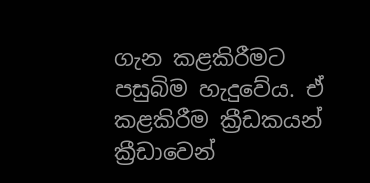ගැන කළකිරීමට පසුබිම හැදුවේය. ඒ කළකිරීම ක්‍රීඩකයන් ක්‍රීඩාවෙන්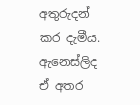අතුරුදන් කර දැමීය. ඇනෙස්ලිද ඒ අතර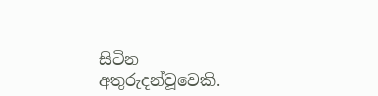සිටින අතුරුදන්වූවෙකි.